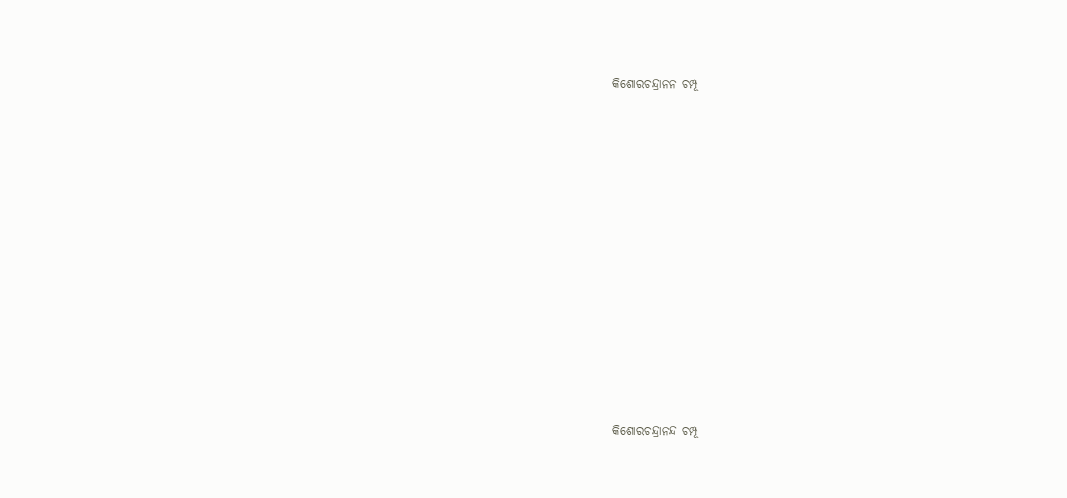କିଶୋରଚନ୍ଦ୍ରାନନ ଚମ୍ପୂ



















କିଶୋରଚନ୍ଦ୍ରାନନ୍ଦ ଚମ୍ପୂ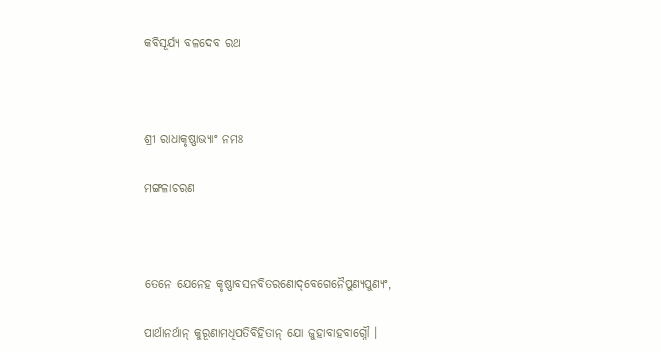କବିସୂର୍ଯ୍ୟ ବଳଦେବ ରଥ



ଶ୍ରୀ ରାଧାକୃଷ୍ଣାଭ୍ୟାଂ ନମଃ

ମଙ୍ଗଳାଚରଣ



ତେନେ ଯେନେହ କୃଷ୍ଣାବସନବିତରଣୋଦ୍‌ବେଗେନୈପୁଣ୍ୟପୁଣ୍ୟଂ,

ପାର୍ଥାନର୍ଥାନ୍ କୁରୂଣାମଧିପତିବିହିତାନ୍ ଯୋ ଜୁହାବାହବାଗ୍ନୌ ।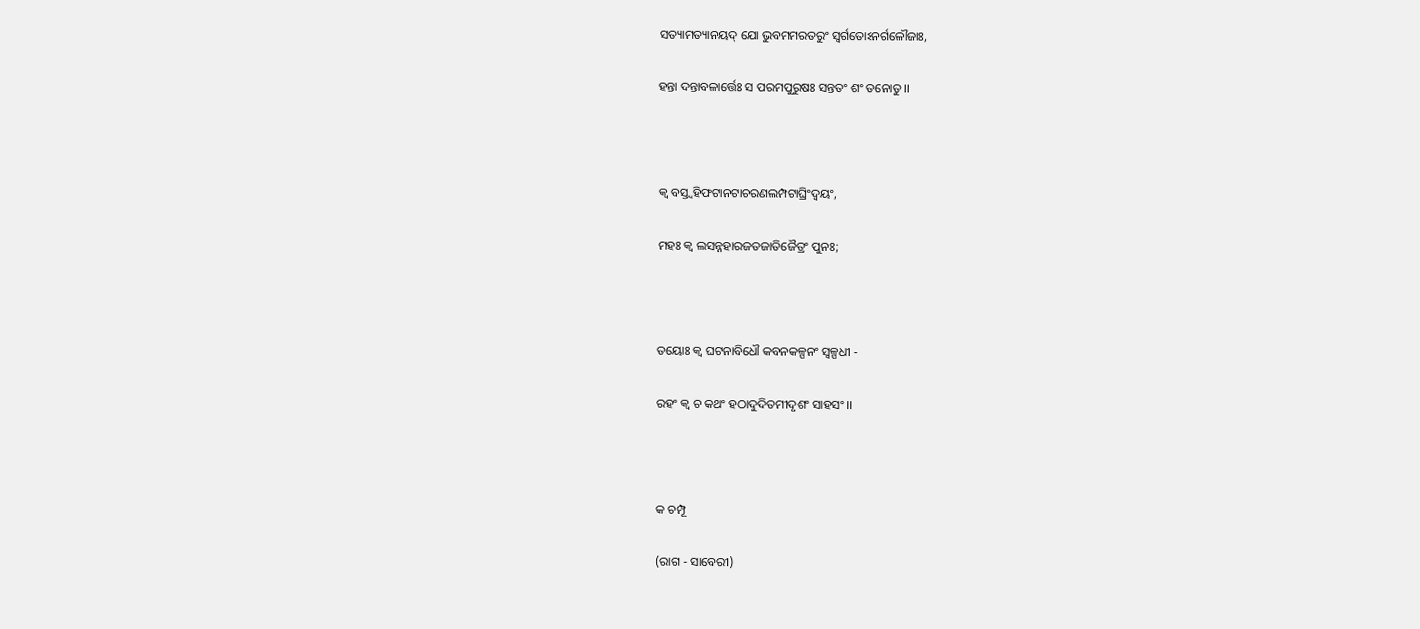ସତ୍ୟାମତ୍ୟାନୟଦ୍ ଯୋ ଭୁବମମରତରୁଂ ସ୍ୱର୍ଗତୋଽନର୍ଗଳୌଜାଃ,

ହନ୍ତା ଦନ୍ତାବଳାର୍ତ୍ତେଃ ସ ପରମପୁରୁଷଃ ସନ୍ତତଂ ଶଂ ତନୋତୁ ।।



କ୍ୱ ବସ୍ତ୍ୱହିଫଟାନଟାଚରଣଲମ୍ପଟାଘ୍ରିଂଦ୍ୱୟଂ,

ମହଃ କ୍ୱ ଲସନ୍ନହାରଜତଜାତିଜୈତ୍ରଂ ପୁନଃ;



ତୟୋଃ କ୍ୱ ଘଟନାବିଧୌ କବନକଳ୍ପନଂ ସ୍ୱଳ୍ପଧୀ -

ରହଂ କ୍ୱ ଚ କଥଂ ହଠାଦୁଦିତମୀଦୃଶଂ ସାହସଂ ।।



କ ଚମ୍ପୂ

(ରାଗ - ସାବେରୀ)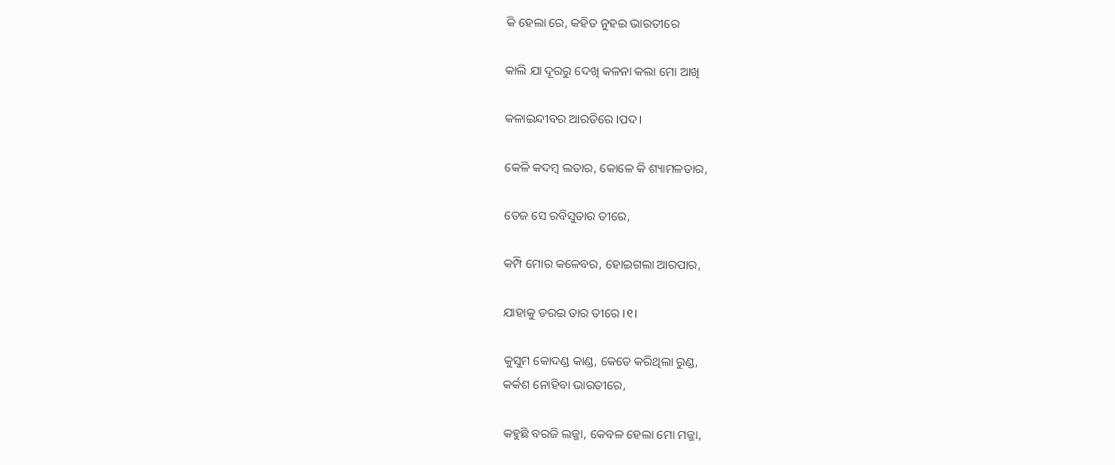କି ହେଲା ରେ, କହିତ ନୁହଇ ଭାରତୀରେ

କାଲି ଯା ଦୂରରୁ ଦେଖି କଳନା କଲା ମୋ ଆଖି

କଳାଇନ୍ଦୀବର ଆରତିରେ ।ପଦ।

କେଳି କଦମ୍ବ ଲତାର, କୋଳେ କି ଶ୍ୟାମଳତାର,

ତେଜ ସେ ରବିସୁତାର ତୀରେ,

କମ୍ପି ମୋର କଳେବର, ହୋଇଗଲା ଆରପାର,

ଯାହାକୁ ଡରଇ ତାର ତୀରେ ।୧।

କୁସୁମ କୋଦଣ୍ଡ କାଣ୍ଡ, କେତେ କରିଥିଲା ରୁଣ୍ଡ,
କର୍କଶ ନୋହିବା ଭାରତୀରେ,

କହୁଛି ବରଜି ଲଜ୍ଜା, କେବଳ ହେଲା ମୋ ମଜ୍ଜା,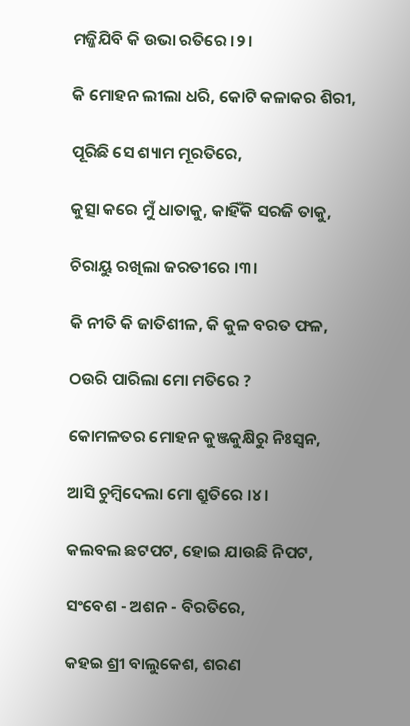ମଜ୍ଜିଯିବି କି ଉଭା ରତିରେ ।୨।

କି ମୋହନ ଲୀଲା ଧରି, କୋଟି କଳାକର ଶିରୀ,

ପୂରିଛି ସେ ଶ୍ୟାମ ମୂରତିରେ,

କୁତ୍ସା କରେ ମୁଁ ଧାତାକୁ, କାହିଁକି ସରଜି ତାକୁ,

ଚିରାୟୁ ରଖିଲା ଜରତୀରେ ।୩।

କି ନୀତି କି ଜାତିଶୀଳ, କି କୁଳ ବରତ ଫଳ,

ଠଉରି ପାରିଲା ମୋ ମତିରେ ?

କୋମଳତର ମୋହନ କୁଞ୍ଜକୁକ୍ଷିରୁ ନିଃସ୍ଵନ,

ଆସି ଚୁମ୍ବିଦେଲା ମୋ ଶ୍ରୁତିରେ ।୪।

କଲବଲ ଛଟପଟ, ହୋଇ ଯାଉଛି ନିପଟ,

ସଂବେଶ - ଅଶନ - ବିରତିରେ,

କହଇ ଶ୍ରୀ ବାଲୁକେଶ, ଶରଣ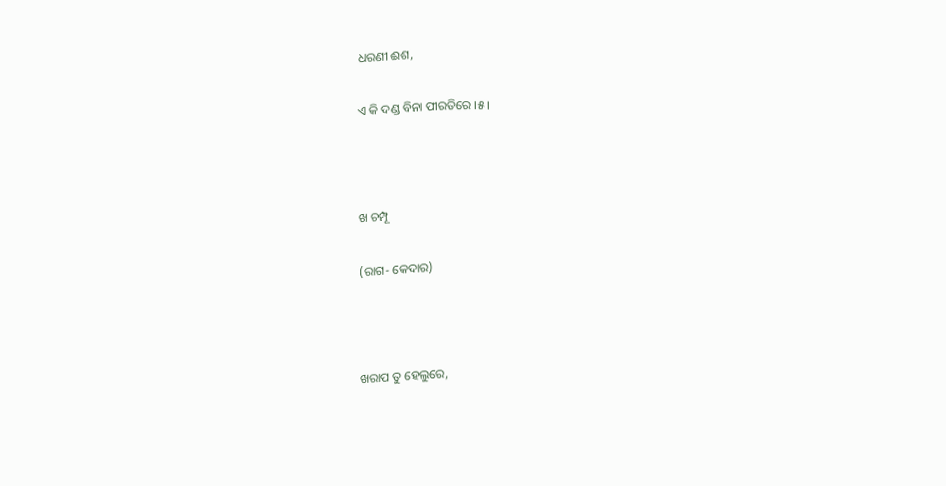ଧରଣୀ ଈଶ,

ଏ କି ଦଣ୍ଡ ବିନା ପୀରତିରେ ।୫।



ଖ ଚମ୍ପୂ

(ରାଗ- କେଦାର)



ଖରାପ ତୁ ହେଲୁରେ,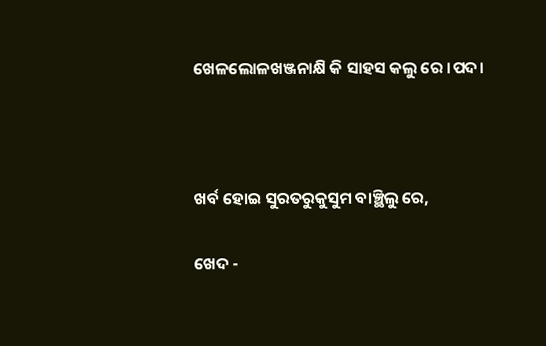ଖେଳଲୋଳଖଞ୍ଜନାକ୍ଷି କି ସାହସ କଲୁ ରେ ।ପଦ।



ଖର୍ବ ହୋଇ ସୁରତରୁକୁସୁମ ବାଞ୍ଛିଲୁ ରେ,

ଖେଦ -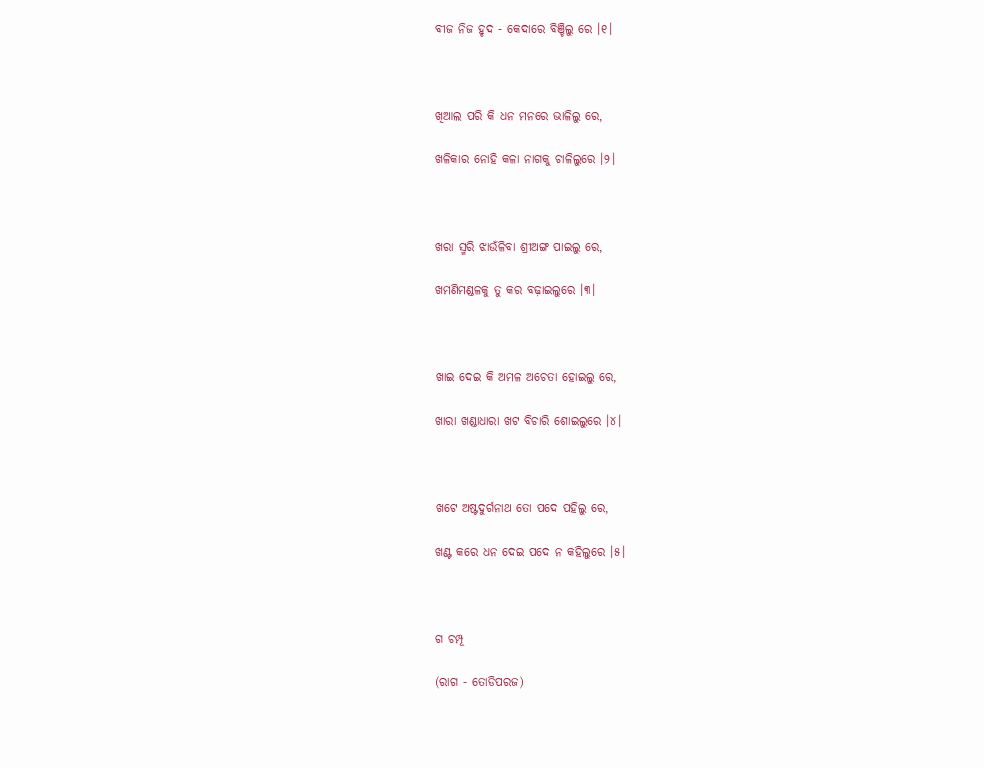ବୀଜ ନିଜ ହୃଦ - କେଦାରେ ବିଞ୍ଚିଲୁ ରେ ।୧।



ଖିଆଲ ପରି କି ଧନ ମନରେ ଭାଳିଲୁ ରେ,

ଖଳିକାର ନୋହି କଳା ନାଗକୁ ଚାଳିଲୁରେ ।୨।



ଖରା ସ୍ମରି ଝାଉଁଳିବା ଶ୍ରୀଅଙ୍ଗ ପାଇଲୁ ରେ,

ଖମଣିମଣ୍ଡଳକୁ ତୁ କର ବଢ଼ାଇଲୁରେ ।୩।



ଖାଇ ଦେଇ କି ଅମଳ ଅଚେତା ହୋଇଲୁ ରେ,

ଖାରା ଖଣ୍ଡାଧାରା ଖଟ ବିଚାରି ଶୋଇଲୁରେ ।୪।



ଖଟେ ଅଷ୍ଟଦୁର୍ଗନାଥ ତୋ ପଦେ ପହିଲୁ ରେ,

ଖଣ୍ଟ କରେ ଧନ ଦେଇ ପଦେ ନ କହିଲୁରେ ।୫।



ଗ ଚମ୍ପୂ

(ରାଗ - ତୋଡିପରଜ)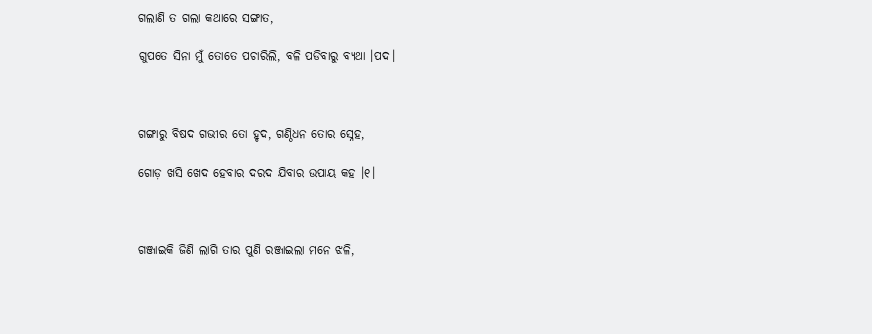ଗଲାଣି ତ ଗଲା କଥାରେ ସଙ୍ଗାତ,

ଗୁପତେ ସିନା ମୁଁ ତୋତେ ପଚାରିଲି, ବଳି ପଡିବାରୁ ବ୍ୟଥା ।ପଦ।



ଗଙ୍ଗାରୁ ବିଷଦ ଗଭୀର ତୋ ହୃଦ, ଗଣ୍ଠିଧନ ତୋର ସ୍ନେହ,

ଗୋଡ଼ ଖସି ଖେଦ ହେବାର ଦରଦ ଯିବାର ଉପାୟ କହ ।୧।



ଗଞ୍ଜାଇକି ଜିଣି ଲାଗି ତାର ପୁଣି ରଞ୍ଜାଇଲା ମନେ ଝଳି,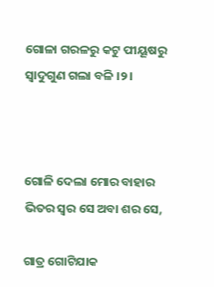ଗୋଳା ଗରଳରୁ କଟୁ ପୀୟୂଷରୁ ସ୍ୱାଦୁଗୁଣ ଗଲା ବଳି ।୨।



ଗୋଳି ଦେଲା ମୋର ବାହାର ଭିତର ସ୍ଵର ସେ ଅବା ଶର ସେ,

ଗାତ୍ର ଗୋଟିଯାକ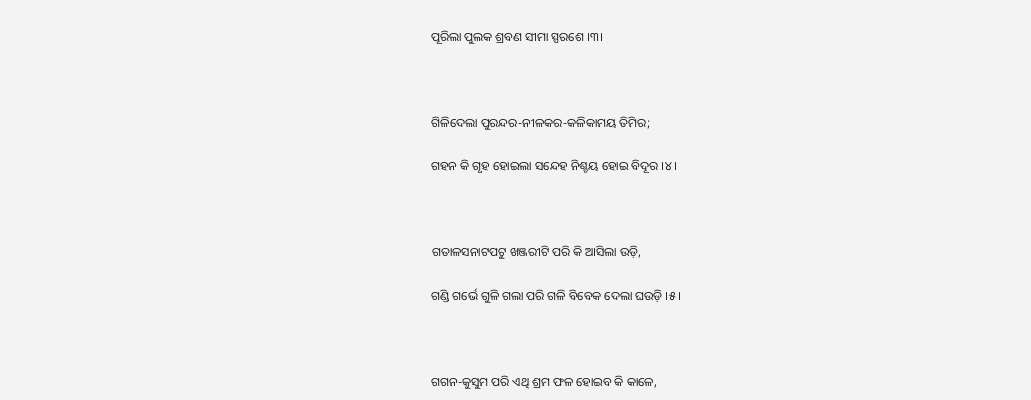ପୂରିଲା ପୁଲକ ଶ୍ରବଣ ସୀମା ସ୍ପରଶେ ।୩।



ଗିଳିଦେଲା ପୁରନ୍ଦର-ନୀଳକର-କଳିକାମୟ ତିମିର;

ଗହନ କି ଗୃହ ହୋଇଲା ସନ୍ଦେହ ନିଶ୍ଚୟ ହୋଇ ବିଦୂର ।୪।



ଗତାଳସନାଟପଟୁ ଖଞ୍ଜରୀଟି ପରି କି ଆସିଲା ଉଡ଼ି,

ଗଣ୍ଡି ଗର୍ଭେ ଗୁଳି ଗଲା ପରି ଗଳି ବିବେକ ଦେଲା ଘଉଡ଼ି ।୫।



ଗଗନ-କୁସୁମ ପରି ଏଥି ଶ୍ରମ ଫଳ ହୋଇବ କି କାଳେ,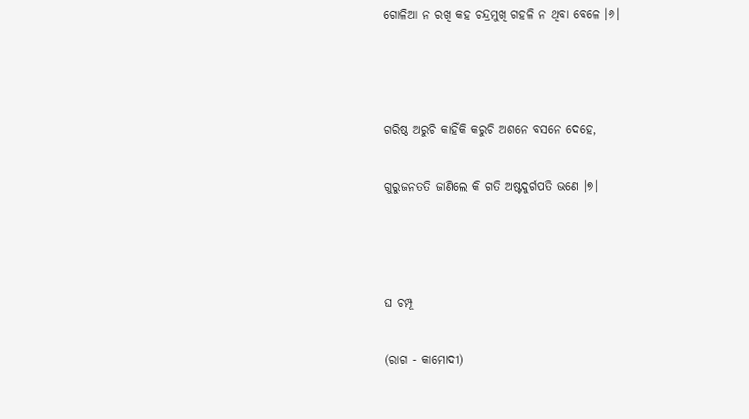ଗୋଳିଆ ନ ରଖି କହ ଚନ୍ଦ୍ରମୁଖି ଗହଳି ନ ଥିବା ବେଳେ ।୬।



ଗରିଷ୍ଠ ଅରୁଚି କାହିଁକି କରୁଚି ଅଶନେ ବସନେ ଦେହେ,

ଗୁରୁଜନତତି ଜାଣିଲେ କି ଗତି ଅଷ୍ଟଦୁର୍ଗପତି ଭଣେ ।୭।



ଘ ଚମ୍ପୂ

(ରାଗ - କାମୋଦୀ)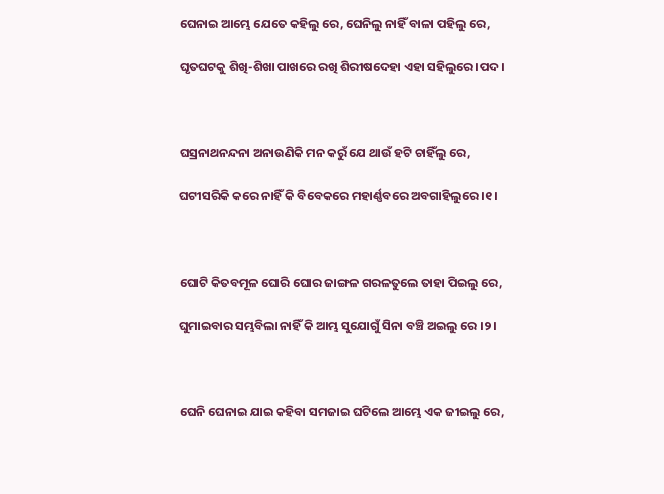ଘେନାଇ ଆମ୍ଭେ ଯେତେ କହିଲୁ ରେ, ଘେନିଲୁ ନାହିଁ ବାଳା ପହିଲୁ ରେ,

ଘୃତଘଟକୁ ଶିଖି-ଶିଖା ପାଖରେ ରଖି ଶିରୀଷଦେହା ଏହା ସହିଲୁରେ ।ପଦ।



ଘସ୍ରନାଥନନ୍ଦନା ଅନାଉଣିକି ମନ କରୁଁ ଯେ ଥାଉଁ ହଟି ଚାହିଁଲୁ ରେ,

ଘଟୀସରିକି କରେ ନାହିଁ କି ବିବେକରେ ମହାର୍ଣ୍ଣବରେ ଅବଗାହିଲୁରେ ।୧।



ଘୋଟି କିତବମୂଳ ଘୋରି ଘୋର ଜାଙ୍ଗଳ ଗରଳତୁଲେ ତାହା ପିଇଲୁ ରେ,

ଘୁମାଇବାର ସମ୍ଭବିଲା ନାହିଁ କି ଆମ୍ଭ ସୁଯୋଗୁଁ ସିନା ବଞ୍ଚି ଅଇଲୁ ରେ ।୨।



ଘେନି ଘେନାଇ ଯାଇ କହିବା ସମଜାଇ ଘଟିଲେ ଆମ୍ଭେ ଏକ ଜୀଇଲୁ ରେ,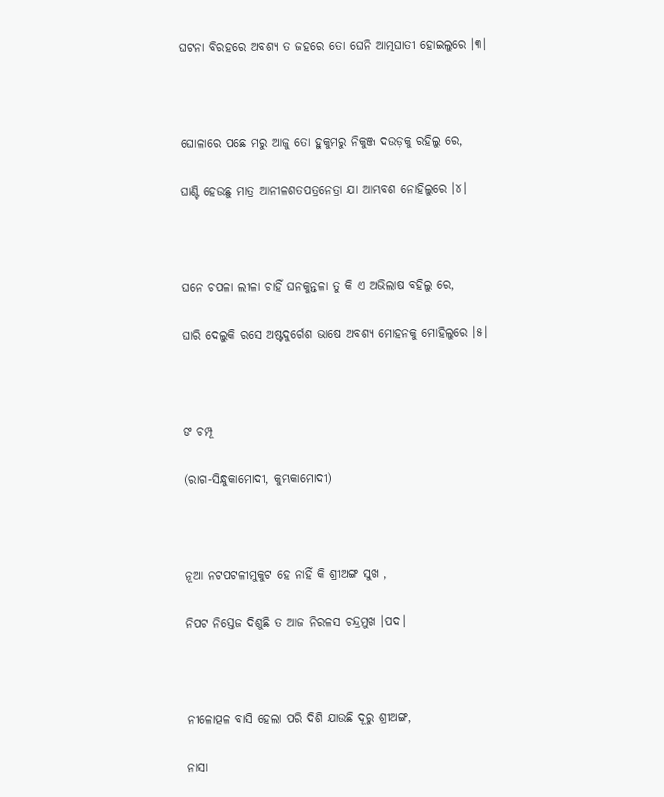ଘଟନା ବିରହରେ ଅବଶ୍ୟ ତ ଜହରେ ତୋ ଘେନି ଆତ୍ମଘାତୀ ହୋଇଲୁରେ ।୩।



ଘୋଳାରେ ପଛେ ମରୁ ଆଜୁ ତୋ ହୁକୁମରୁ ନିକୁଞ୍ଜ ଦଉଡ଼କୁ ରହିଲୁ ରେ,

ଘାଣ୍ଟି ହେଉଛୁ ମାତ୍ର ଆନୀଳଶତପତ୍ରନେତ୍ରା ଯା ଆମ୍ଭବଶ ନୋହିଲୁରେ ।୪।



ଘନେ ଚପଳା ଲୀଳା ଚାହିଁ ଘନକୁନ୍ତଳା ତୁ କି ଏ ଅଭିଲାଷ ବହିଲୁ ରେ,

ଘାରି ଦେଲୁକି ରସେ ଅଷ୍ଟଦୁର୍ଗେଶ ଭାଷେ ଅବଶ୍ୟ ମୋହନକୁ ମୋହିଲୁରେ ।୫।



ଙ ଚମ୍ପୂ

(ରାଗ-ସିନ୍ଧୁକାମୋଦୀ, କୁମ୍ଭକାମୋଦୀ)



ନୂଆ ନଟପଟଳୀମୁକୁଟ ହେ ନାହିଁ କି ଶ୍ରୀଅଙ୍ଗ ସୁଖ ,

ନିପଟ ନିସ୍ତେଜ ଦିଶୁଛି ତ ଆଜ ନିରଳସ ଚନ୍ଦ୍ରମୁଖ ।ପଦ।



ନୀଳୋତ୍ପଳ ବାସି ହେଲା ପରି ଦିଶି ଯାଉଛି ଦୂରୁ ଶ୍ରୀଅଙ୍ଗ,

ନାସା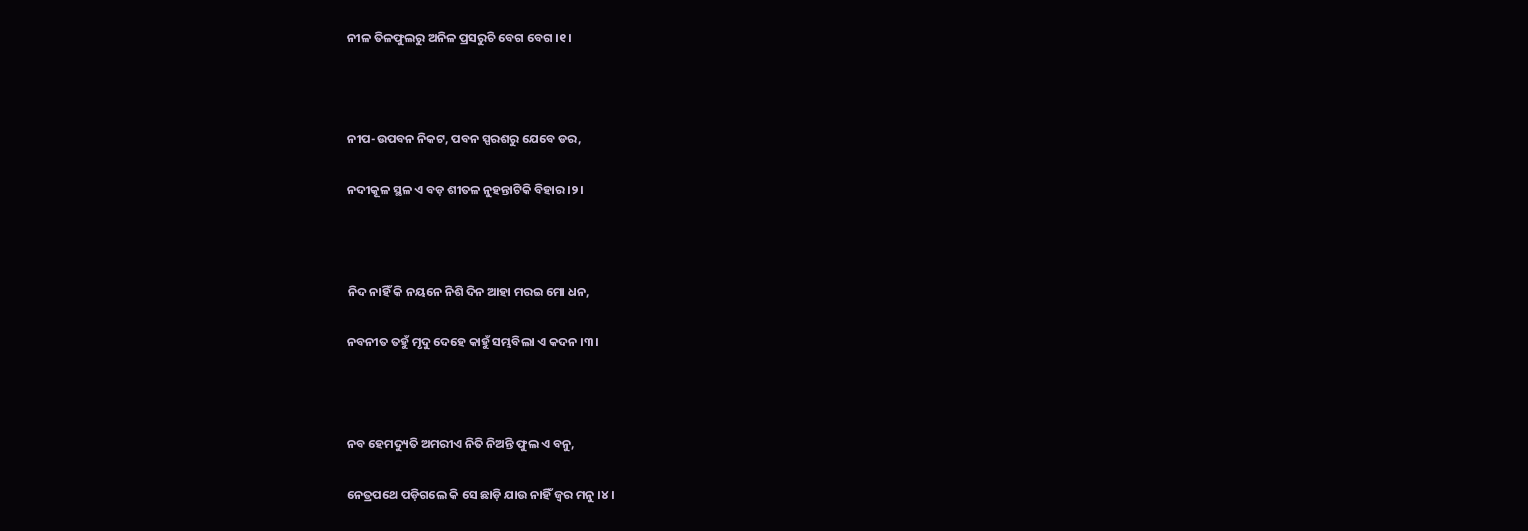ନୀଳ ତିଳଫୁଲରୁ ଅନିଳ ପ୍ରସରୁଚି ବେଗ ବେଗ ।୧।



ନୀପ-ଉପବନ ନିକଟ, ପବନ ସ୍ପରଶରୁ ଯେବେ ଡର,

ନଦୀକୂଳ ସ୍ଥଳ ଏ ବଡ଼ ଶୀତଳ ନୁହନ୍ତାଟିକି ବିହାର ।୨।



ନିଦ ନାହିଁ କି ନୟନେ ନିଶି ଦିନ ଆହା ମରଇ ମୋ ଧନ,

ନବନୀତ ତହୁଁ ମୃଦୁ ଦେହେ କାହୁଁ ସମ୍ଭବିଲା ଏ କଦନ ।୩।



ନବ ହେମଦ୍ୟୁତି ଅମରୀଏ ନିତି ନିଅନ୍ତି ଫୁଲ ଏ ବନୁ,

ନେତ୍ରପଥେ ପଡ଼ିଗଲେ କି ସେ ଛାଡ଼ି ଯାଉ ନାହିଁ ଜ୍ଵର ମନୁ ।୪।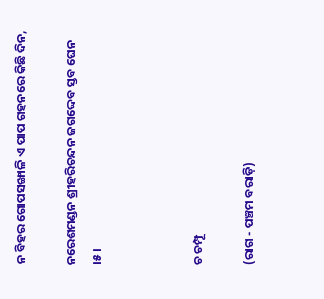ନ ବିହର ଗୋପସଙ୍ଖାଳି ଏ ପାପ ଗହନରେ କିଛି ଦିନ,

ନରେଶମଣ୍ଡନ ଶ୍ରୀହରିଚନ୍ଦନ ଜଗଦ୍ଦେବ ସ୍ତବ ଘେନ ।୫।



ଚ ଚମ୍ପୂ

(ରାଗ - ପଞ୍ଚମ ବରାଡ଼ି)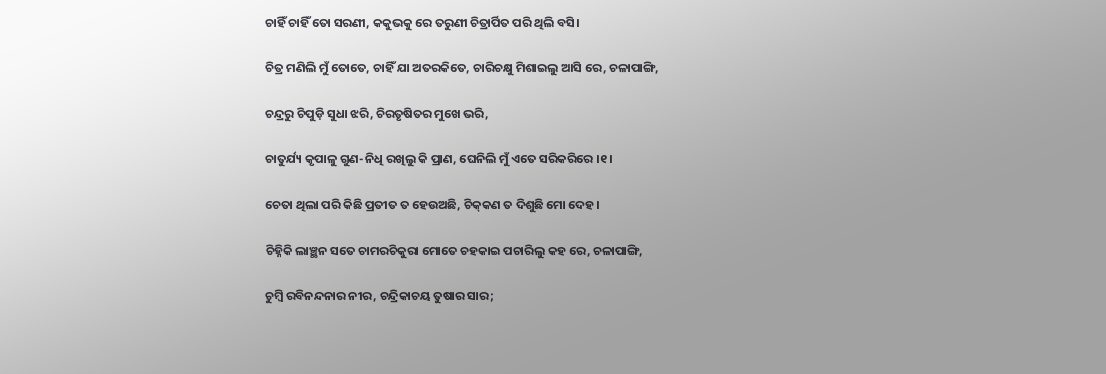ଚାହିଁ ଚାହିଁ ତୋ ସରଣୀ, କକୁଭକୁ ରେ ତରୁଣୀ ଚିତ୍ରାର୍ପିତ ପରି ଥିଲି ବସି।

ଚିତ୍ର ମଣିଲି ମୁଁ ତୋତେ, ଚାହିଁ ଯା ଅତରକିତେ, ଚାରିଚକ୍ଷୁ ମିଶାଇଲୁ ଆସି ରେ, ଚଳାପାଙ୍ଗି,

ଚନ୍ଦ୍ରରୁ ଚିପୁଡ଼ି ସୁଧା ଝରି, ଚିରତୃଷିତର ମୁଖେ ଭରି,

ଚାତୁର୍ଯ୍ୟ କୃପାଳୁ ଗୁଣ-ନିଧି ରଖିଲୁ କି ପ୍ରାଣ, ଘେନିଲି ମୁଁ ଏତେ ସରିକରିରେ ।୧।

ଚେତା ଥିଲା ପରି କିଛି ପ୍ରତୀତ ତ ହେଉଅଛି, ଚିକ୍‌କଣ ତ ଦିଶୁଛି ମୋ ଦେହ।

ଚିହ୍ନିକି ଲାଞ୍ଛନ ସତେ ଚାମରଚିକୁରା ମୋତେ ଚହକାଇ ପଚାରିଲୁ କହ ରେ, ଚଳାପାଙ୍ଗି,

ଚୁମ୍ବି ରବିନନ୍ଦନାର ନୀର, ଚନ୍ଦ୍ରିକାଚୟ ତୁଷାର ସାର;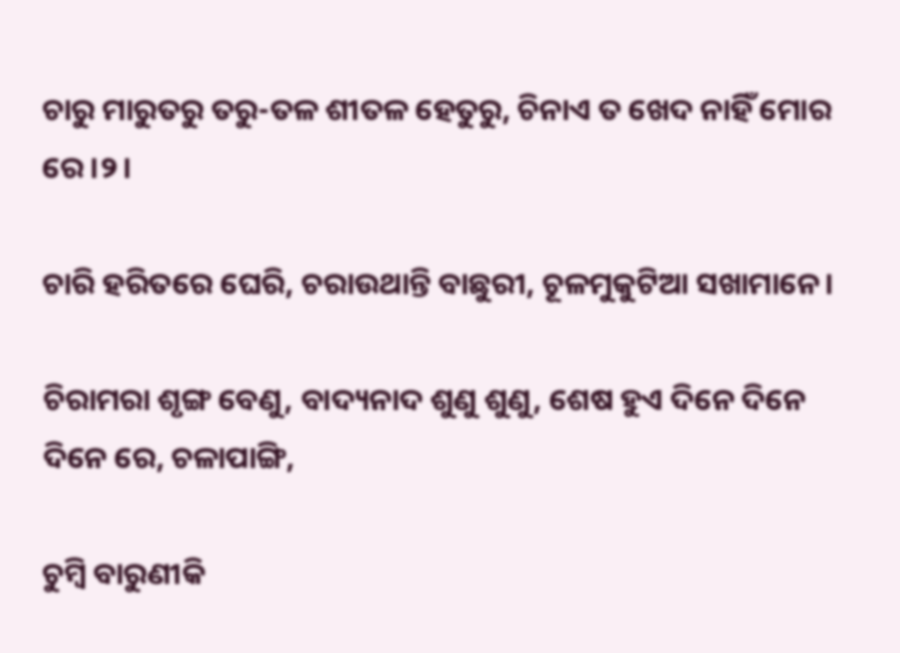ଚାରୁ ମାରୁତରୁ ତରୁ-ତଳ ଶୀତଳ ହେତୁରୁ, ଚିନାଏ ତ ଖେଦ ନାହିଁ ମୋର ରେ ।୨।

ଚାରି ହରିତରେ ଘେରି, ଚରାଉଥାନ୍ତି ବାଛୁରୀ, ଚୂଳମୁକୁଟିଆ ସଖାମାନେ।

ଚିରାମରା ଶୃଙ୍ଗ ବେଣୁ, ବାଦ୍ୟନାଦ ଶୁଣୁ ଶୁଣୁ, ଶେଷ ହୁଏ ଦିନେ ଦିନେ ଦିନେ ରେ, ଚଳାପାଙ୍ଗି,

ଚୁମ୍ବି ବାରୁଣୀକି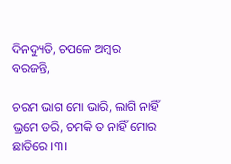ଦିନଦ୍ୟୁତି, ଚପଳେ ଅମ୍ବର ବରଜନ୍ତି,

ଚରମ ଭାଗ ମୋ ଭାରି, ଲାଗି ନାହିଁ ଭ୍ରମେ ଡରି, ଚମକି ତ ନାହିଁ ମୋର ଛାତିରେ ।୩।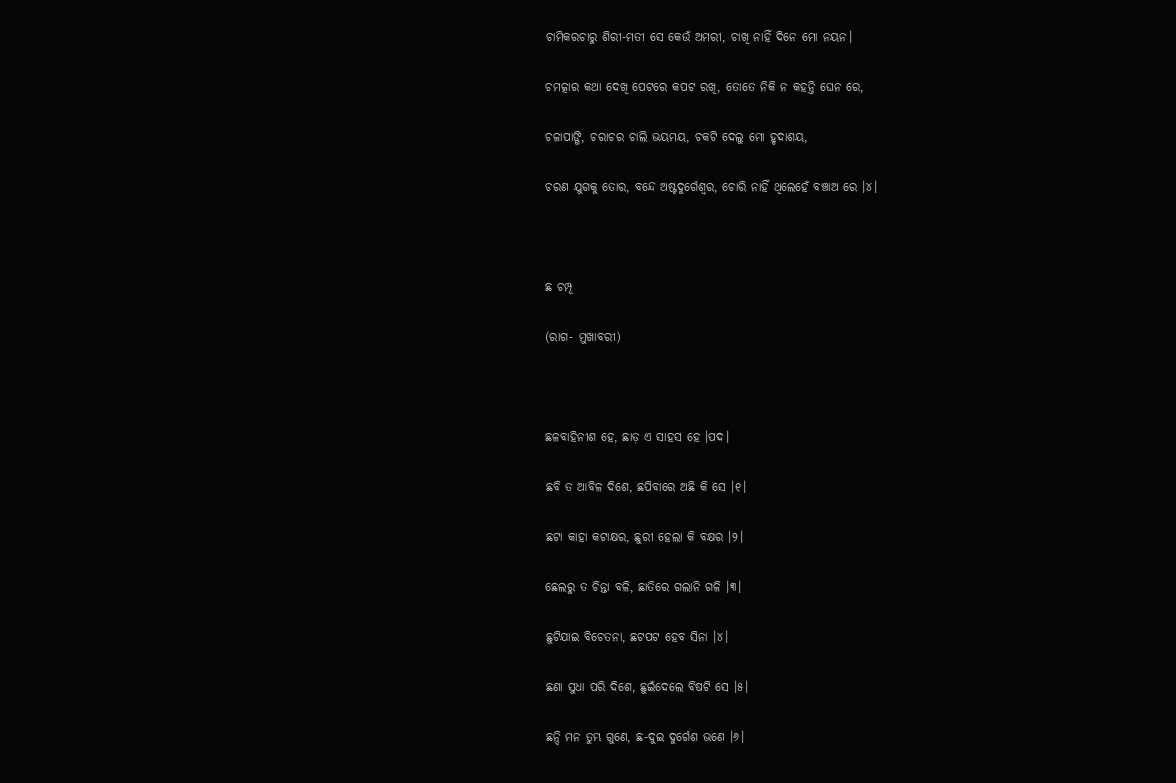ଚାମିକରଚାରୁ ଶିରୀ-ମତୀ ସେ କେଉଁ ଅମରୀ, ଚାଖି ନାହିଁ ଦିନେ ମୋ ନୟନ।

ଚମତ୍କାର କଥା ଦେଖି ପେଟରେ କପଟ ରଖି, ତୋତେ ନିକି ନ କହନ୍ତି ଘେନ ରେ,

ଚଳାପାଙ୍ଗି, ଚରାଚର ଚାଲି ଭୟମୟ, ଚକଟି ଦେଲୁ ମୋ ହୃଦାଶୟ,

ଚରଣ ଯୁଗକୁ ତୋର, ବନ୍ଦେ ଅଷ୍ଟଦୁର୍ଗେଶ୍ଵର, ଚୋରି ନାହିଁ ଥିଲେହେଁ ବଞ୍ଚାଅ ରେ ।୪।



ଛ ଚମ୍ପୂ

(ରାଗ- ମୁଖାବରୀ)



ଛଳବାହିନୀଶ ହେ, ଛାଡ଼ ଏ ସାହସ ହେ ।ପଦ।

ଛବି ତ ଆବିଳ ଦିଶେ, ଛପିବାରେ ଅଛି କି ସେ ।୧।

ଛଟା କାହା କଟାକ୍ଷର, ଛୁରୀ ହେଲା କି ବକ୍ଷର ।୨।

ଛେଲରୁ ତ ଚିନ୍ତା ବଳି, ଛାତିରେ ଗଲାନି ଗଳି ।୩।

ଛୁଟିଯାଇ ବିଚେତନା, ଛଟପଟ ହେବ ସିନା ।୪।

ଛଣା ସୁଧା ପରି ଦିଶେ, ଛୁଇଁଦେଲେ ବିଷଟି ସେ ।୫।

ଛନ୍ଦି ମନ ତୁମ୍ଭ ଗୁଣେ, ଛ-ଦୁଇ ଦୁର୍ଗେଶ ଭଣେ ।୬।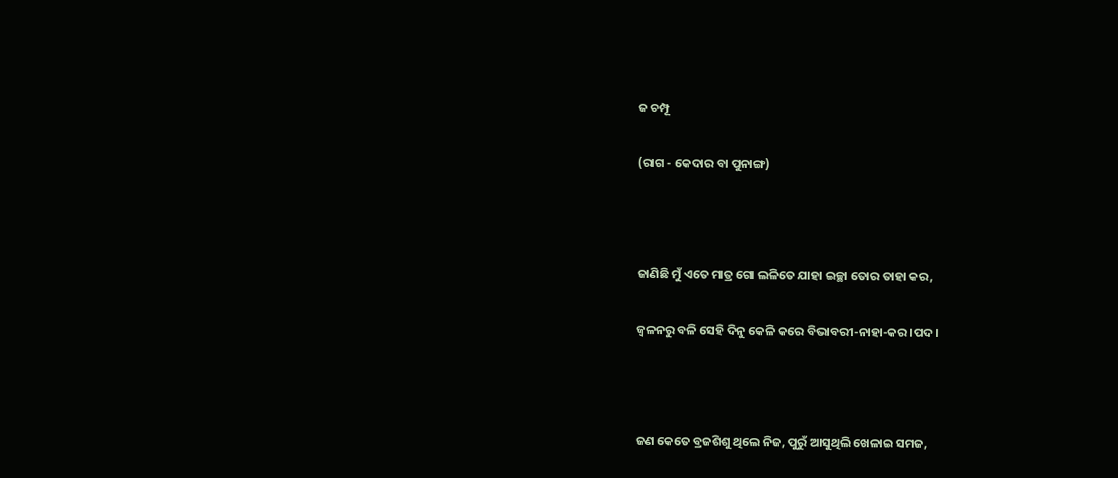ଜ ଚମ୍ପୂ

(ରାଗ - କେଦାର ବା ପୁନାଙ୍ଗ)



ଜାଣିଛି ମୁଁ ଏତେ ମାତ୍ର ଗୋ ଲଳିତେ ଯାହା ଇଚ୍ଛା ତୋର ତାହା କର,

ଜ୍ଵଳନରୁ ବଳି ସେହି ଦିନୁ କେଳି କରେ ବିଭାବରୀ-ନାହା-କର ।ପଦ।



ଜଣ କେତେ ବ୍ରଜଶିଶୁ ଥିଲେ ନିଜ, ପୁରୁଁ ଆସୁଥିଲି ଖେଳାଇ ସମଜ,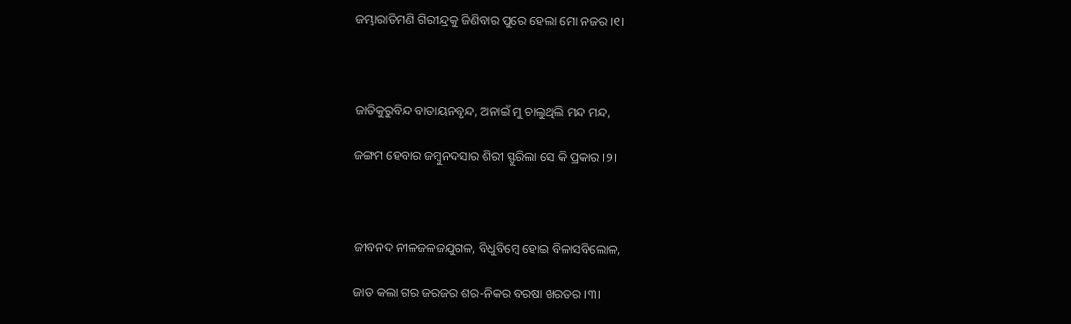ଜମ୍ଭାରାତିମଣି ଗିରୀନ୍ଦ୍ରକୁ ଜିଣିବାର ପୁରେ ହେଲା ମୋ ନଜର ।୧।



ଜାତିକୁରୁବିନ୍ଦ ବାତାୟନବୃନ୍ଦ, ଅନାଇଁ ମୁ ଚାଲୁଥିଲି ମନ୍ଦ ମନ୍ଦ,

ଜଙ୍ଗମ ହେବାର ଜମ୍ବୁନଦସାର ଶିରୀ ସ୍ଫୁରିଲା ସେ କି ପ୍ରକାର ।୨।



ଜୀବନଦ ନୀଳଜଳଜଯୁଗଳ, ବିଧୁବିମ୍ବେ ହୋଇ ବିଳାସବିଲୋଳ,

ଜାତ କଲା ଗର ଜରଜର ଶର-ନିକର ବରଷା ଖରତର ।୩।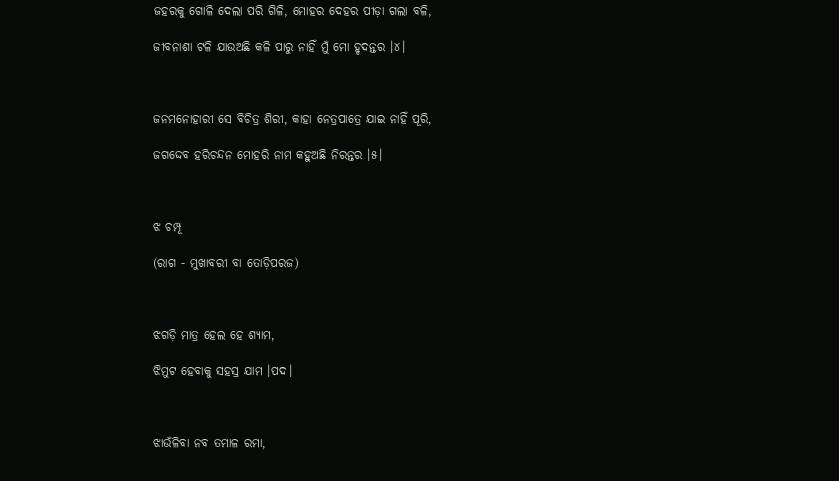ଜହରକୁ ଗୋଳି ଦେଲା ପରି ଗିଳି, ମୋହର ଦେହର ପୀଡ଼ା ଗଲା ବଳି,

ଜୀବନାଶା ଟଳି ଯାଉଅଛି କଳି ପାରୁ ନାହିଁ ମୁଁ ମୋ ହୃଦନ୍ତର ।୪।



ଜନମନୋହାରୀ ସେ ବିଚିତ୍ର ଶିରୀ, କାହା ନେତ୍ରପାତ୍ରେ ଯାଇ ନାହିଁ ପୂରି,

ଜଗଦ୍ଦେବ ହରିଚନ୍ଦନ ମୋହରି ନାମ କହୁଅଛି ନିରନ୍ତର ।୫।



ଝ ଚମ୍ପୂ

(ରାଗ - ମୁଖାବରୀ ବା ତୋଡ଼ିପରଜ)



ଝଗଡ଼ି ମାତ୍ର ହେଲ ହେ ଶ୍ୟାମ,

ଝିମୁଟ ହେବାକୁ ସହସ୍ର ଯାମ ।ପଦ।



ଝାଉଁଳିବା ନବ ତମାଳ ରମା,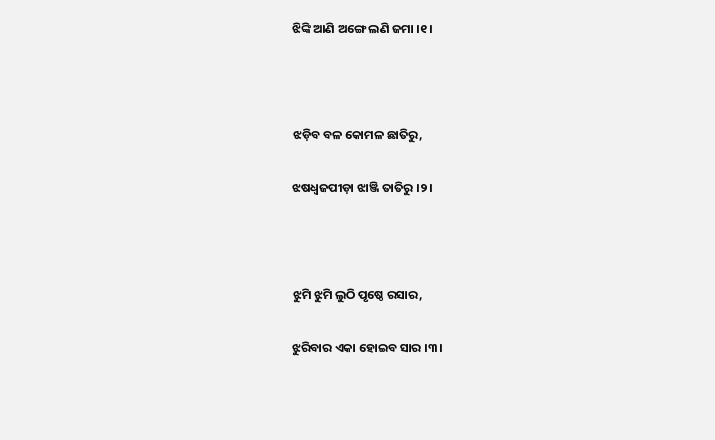ଝିଙ୍କି ଆଣି ଅଙ୍ଗେ ଲଣି ଜମା ।୧।



ଝଡ଼ିବ ବଳ କୋମଳ ଛାତିରୁ,

ଝଷଧ୍ଵଜପୀଡ଼ା ଝାଞ୍ଜି ତାତିରୁ ।୨।



ଝୁମି ଝୁମି ଲୁଠି ପୃଷ୍ଠେ ରସାର,

ଝୁରିବାର ଏକା ହୋଇବ ସାର ।୩।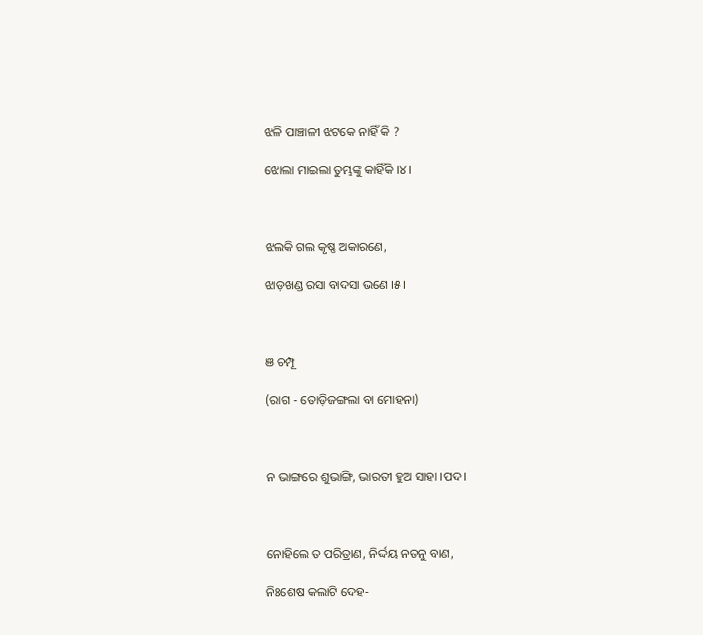ଝଳି ପାଞ୍ଚାଳୀ ଝଟକେ ନାହିଁ କି ?

ଝୋଲା ମାଇଲା ତୁମ୍ଭଙ୍କୁ କାହିଁକି ।୪।



ଝଲକି ଗଲ କୃଷ୍ଣ ଅକାରଣେ,

ଝାଡ଼ଖଣ୍ଡ ରସା ବାଦସା ଭଣେ ।୫।



ଞ ଚମ୍ପୂ

(ରାଗ - ତୋଡ଼ିଜଙ୍ଗଲା ବା ମୋହନା)



ନ ଭାଙ୍ଗରେ ଶୁଭାଙ୍ଗି, ଭାରତୀ ହୁଅ ସାହା ।ପଦ।



ନୋହିଲେ ତ ପରିତ୍ରାଣ, ନିର୍ଦ୍ଦୟ ନତନୁ ବାଣ,

ନିଃଶେଷ କଲାଟି ଦେହ-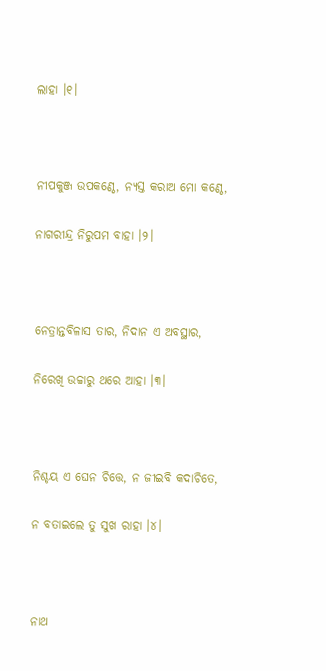ଲାହା ।୧।



ନୀପକୁଞ୍ଜ ଉପକଣ୍ଠେ, ନ୍ୟସ୍ତ କରାଅ ମୋ କଣ୍ଠେ,

ନାଗରୀନ୍ଦ୍ର ନିରୁପମ ବାହା ।୨।



ନେତ୍ରାନ୍ତବିଳାସ ତାର, ନିଦାନ ଏ ଅବସ୍ଥାର,

ନିରେଖି ଉଚ୍ଚାରୁ ଥରେ ଆହା ।୩।



ନିଶ୍ଚୟ ଏ ଘେନ ଚିତ୍ତେ, ନ ଜୀଇବି କଦାଚିତେ,

ନ ବତାଇଲେ ତୁ ସୁଖ ରାହା ।୪।



ନାଥ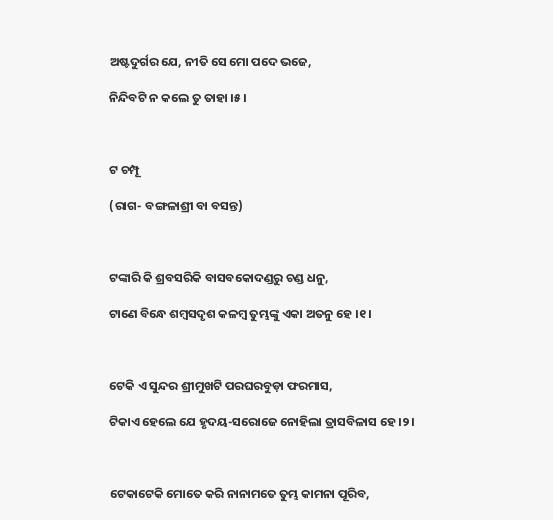ଅଷ୍ଟଦୁର୍ଗର ଯେ, ନୀତି ସେ ମୋ ପଦେ ଭଜେ,

ନିନ୍ଦିବଟି ନ କଲେ ତୁ ତାହା ।୫।



ଟ ଚମ୍ପୂ

(ରାଗ- ବଙ୍ଗଳାଶ୍ରୀ ବା ବସନ୍ତ)



ଟଙ୍କାରି କି ଶ୍ରବସରିକି ବାସବକୋଦଣ୍ଡରୁ ଚଣ୍ଡ ଧନୁ,

ଟାଣେ ବିନ୍ଧେ ଶମ୍ବସଦୃଶ କଳମ୍ବ ତୁମ୍ଭଙ୍କୁ ଏକା ଅତନୁ ହେ ।୧।



ଟେକି ଏ ସୁନ୍ଦର ଶ୍ରୀମୁଖଟି ପରଘରବୁଡ଼ା ଫରମାସ,

ଟିକାଏ ହେଲେ ଯେ ହୃଦୟ-ସରୋଜେ ନୋହିଲା ତ୍ରାସବିଳାସ ହେ ।୨।



ଟେକାଟେକି ମୋତେ କରି ନାନାମତେ ତୁମ୍ଭ କାମନା ପୂରିବ,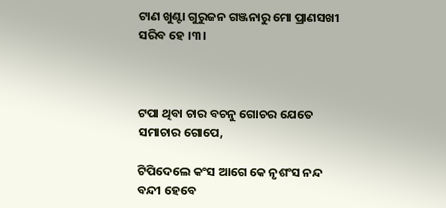ଟାଣ ଖୁଣ୍ଟା ଗୁରୁଜନ ଗଞ୍ଜନାରୁ ମୋ ପ୍ରାଣସଖୀ ସରିବ ହେ ।୩।



ଟପା ଥିବା ଚାର ବଚନୁ ଗୋଚର ଯେତେ ସମାଚାର ଗୋପେ,

ଟିପିଦେଲେ କଂସ ଆଗେ କେ ନୃଶଂସ ନନ୍ଦ ବନ୍ଦୀ ହେବେ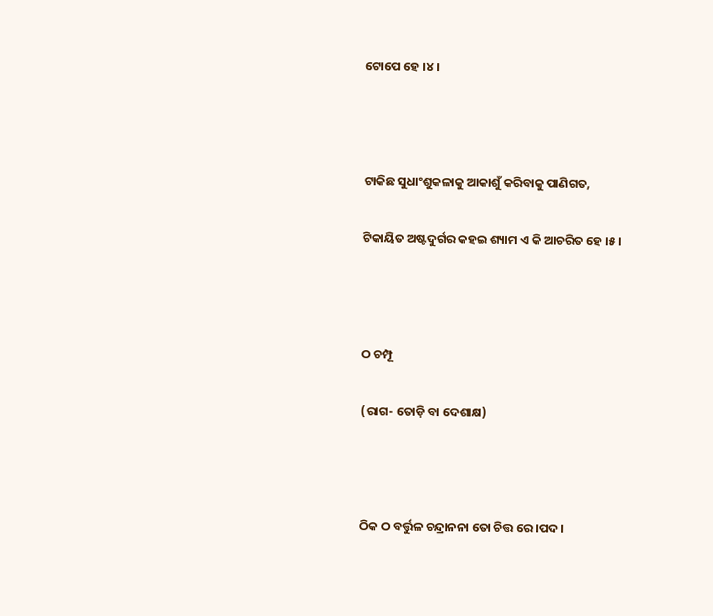ଟୋପେ ହେ ।୪।



ଟାକିଛ ସୁଧାଂଶୁକଳାକୁ ଆକାଶୁଁ କରିବାକୁ ପାଣିଗତ,

ଟିକାୟିତ ଅଷ୍ଟଦୁର୍ଗର କହଇ ଶ୍ୟାମ ଏ କି ଆଚରିତ ହେ ।୫।



ଠ ଚମ୍ପୂ

(ରାଗ- ତୋଡ଼ି ବା ଦେଶାକ୍ଷ)



ଠିକ ଠ ବର୍ତ୍ତୁଳ ଚନ୍ଦ୍ରାନନା ତୋ ଚିତ୍ତ ରେ ।ପଦ।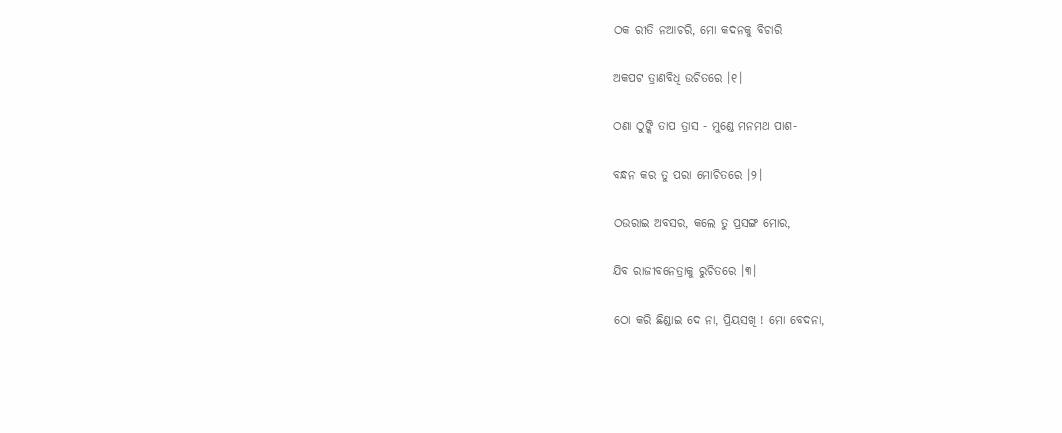ଠକ ରୀତି ନଆଚରି, ମୋ କଦନକୁ ବିଚାରି

ଅକପଟ ତ୍ରାଣବିଧି ଉଚିତରେ ।୧।

ଠଣା ଠୁଙ୍କି ତାପ ତ୍ରାସ - ମୁଣ୍ଡେ ମନମଥ ପାଶ-

ବନ୍ଧନ କର ତୁ ପରା ମୋଚିତରେ ।୨।

ଠଉରାଇ ଅବସର, କଲେ ତୁ ପ୍ରସଙ୍ଗ ମୋର,

ଯିବ ରାଜୀବନେତ୍ରାକୁ ରୁଚିତରେ ।୩।

ଠୋ କରି ଛିଣ୍ଡାଇ ଦେ ନା, ପ୍ରିୟସଖି ! ମୋ ବେଦନା,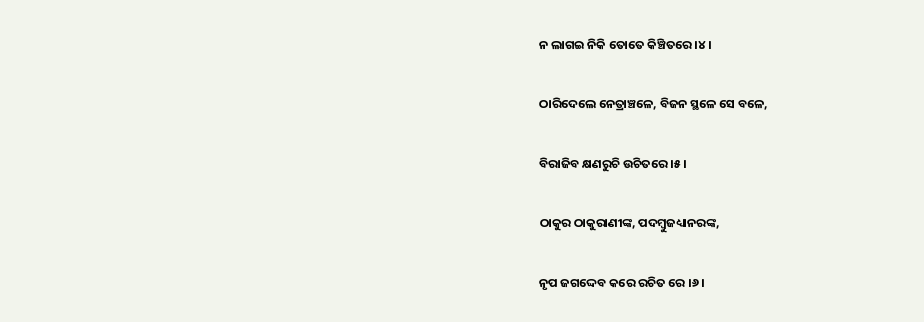ନ ଲାଗଇ ନିକି ତୋତେ କିଞ୍ଚିତରେ ।୪।

ଠାରିଦେଲେ ନେତ୍ରାଞ୍ଚଳେ, ବିଜନ ସ୍ଥଳେ ସେ ବଳେ,

ବିରାଜିବ କ୍ଷଣରୁଚି ଉଚିତରେ ।୫।

ଠାକୁର ଠାକୁରାଣୀଙ୍କ, ପଦମ୍ବୁଜଧ୍ୟାନରଙ୍କ,

ନୃପ ଜଗଦ୍ଦେବ କରେ ରଚିତ ରେ ।୬।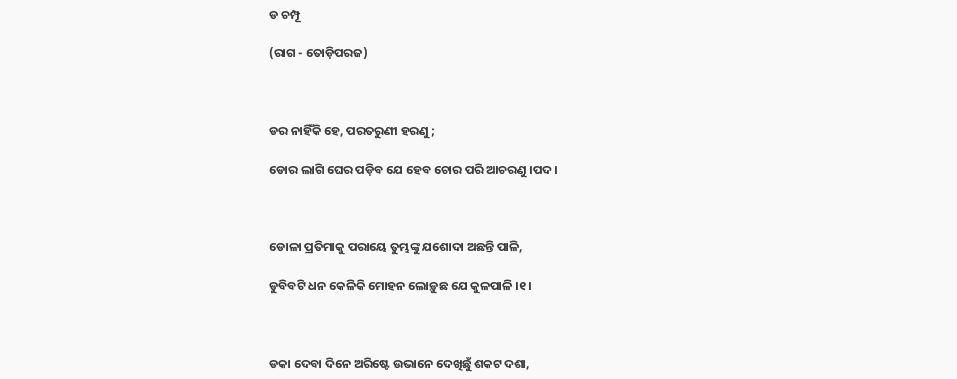ଡ ଚମ୍ପୂ

(ରାଗ - ତୋଡ଼ିପରଜ)



ଡର ନାହିଁକି ହେ, ପରତରୁଣୀ ହରଣୁ;

ଡୋର ଲାଗି ଘେର ପଡ଼ିବ ଯେ ହେବ ଚୋର ପରି ଆଚରଣୁ ।ପଦ।



ଡୋଳା ପ୍ରତିମାକୁ ପରାୟେ ତୁମ୍ଭଙ୍କୁ ଯଶୋଦା ଅଛନ୍ତି ପାଳି,

ଡୁବିବଟି ଧନ କେଳିକି ମୋହନ ଲୋଡ଼ୁଛ ଯେ କୁଳପାଳି ।୧।



ଡକା ଦେବା ଦିନେ ଅରିଷ୍ଟେ ଉଭାନେ ଦେଖିଛୁଁ ଶକଟ ଦଶା,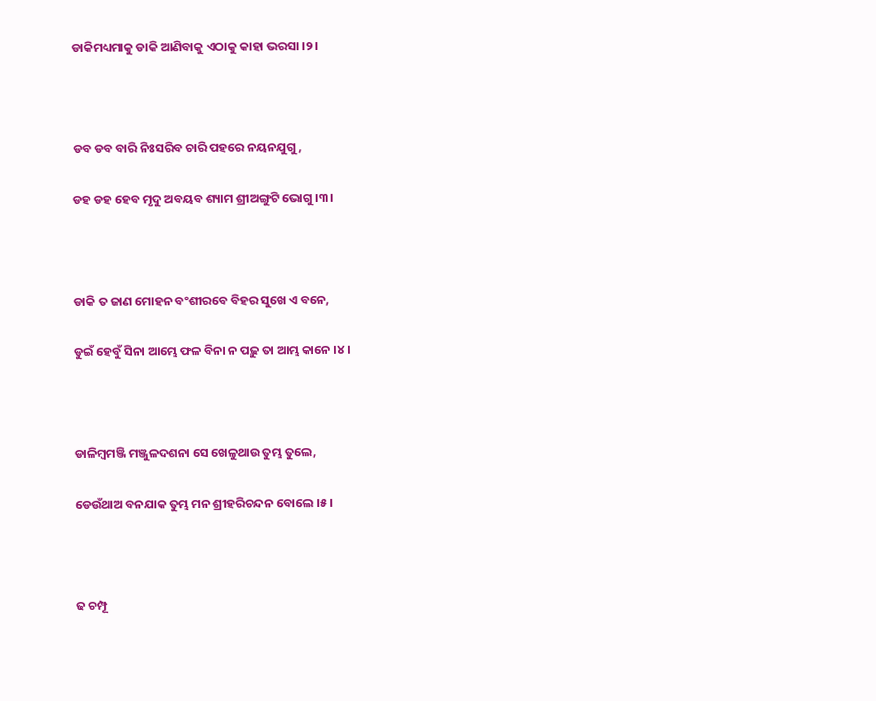ଡାକିମଧ୍ୟମାକୁ ଡାକି ଆଣିବାକୁ ଏଠାକୁ କାହା ଭରସା ।୨।



ଡବ ଡବ ବାରି ନିଃସରିବ ଚାରି ପହରେ ନୟନଯୁଗୁ,

ଡହ ଡହ ହେବ ମୃଦୁ ଅବୟବ ଶ୍ୟାମ ଶ୍ରୀଅଙ୍ଗୁଟି ଭୋଗୁ ।୩।



ଡାକି ତ ଜାଣ ମୋହନ ବଂଶୀରବେ ବିହର ସୁଖେ ଏ ବନେ,

ଡୁଇଁ ହେବୁଁ ସିନା ଆମ୍ଭେ ଫଳ ବିନା ନ ପଢ଼ୁ ତା ଆମ୍ଭ କାନେ ।୪।



ଡାଳିମ୍ବମଞ୍ଜି ମଞ୍ଜୁଳଦଶନା ସେ ଖେଳୁଥାଉ ତୁମ୍ଭ ତୁଲେ,

ଡେଉଁଥାଅ ବନଯାକ ତୁମ୍ଭ ମନ ଶ୍ରୀହରିଚନ୍ଦନ ବୋଲେ ।୫।



ଢ ଚମ୍ପୂ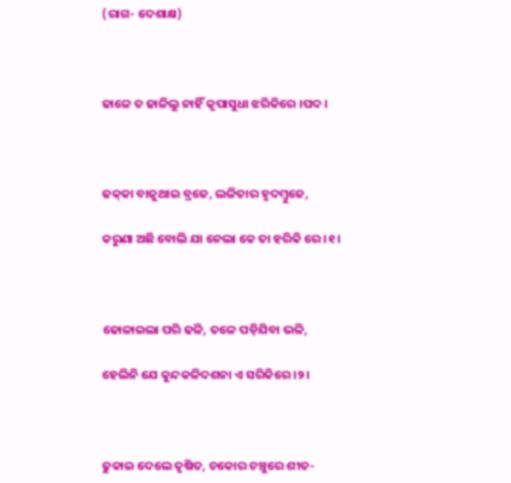(ରାଗ- ଦେଶାକ୍ଷ)



ଢାଳେ ତ ଢାଳିଲୁ ନାହିଁ କୃପାସୁଧା ଝରିକିରେ ।ପଦ।



ଢକ୍‌କା ବାଜୁଥାଇ ବ୍ରଜେ, ଲଳିତାର ହୃଦମ୍ବୁଜେ,

କରୁଣା ଅଛି ବୋଲି ଯା ନେଲା କେ ତା ହରିକି ରେ ।୧।



ଢୋଳାଇଲା ପରି ଢଳି, ତଳେ ପଡ଼ିଯିବା ଭଳି,

ହେଲିନି ଯେ କୁନ୍ଦକଳିଦଶନା ଏ ସରିକିରେ ।୨।



ଢୁକାଇ ଦେଲେ ତୃଷିତ, ଚକୋର ଚଞ୍ଚୁରେ ଶୀତ-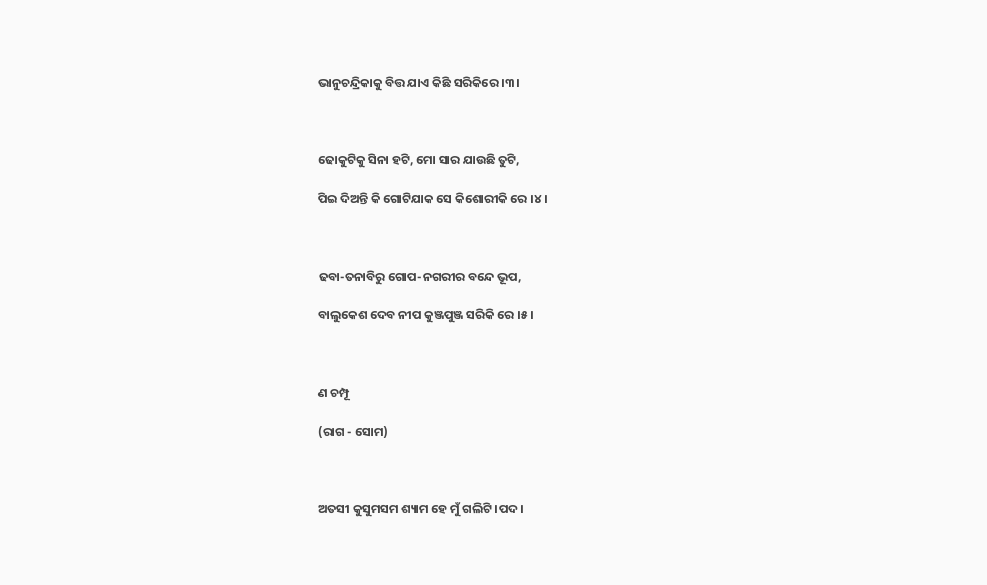ଭାନୁଚନ୍ଦ୍ରିକାକୁ ବିତ୍ତ ଯାଏ କିଛି ସରିକିରେ ।୩।



ଢୋକୁଟିକୁ ସିନା ହଟି, ମୋ ସାର ଯାଉଛି ତୁଟି,

ପିଇ ଦିଅନ୍ତି କି ଗୋଟିଯାକ ସେ କିଶୋରୀକି ରେ ।୪।



ଢବା-ତନାବିରୁ ଗୋପ-ନଗରୀର ବନ୍ଦେ ଭୂପ,

ବାଲୁକେଶ ଦେବ ନୀପ କୁଞ୍ଜପୁଞ୍ଜ ସରିକି ରେ ।୫।



ଣ ଚମ୍ପୂ

(ରାଗ - ସୋମ)



ଅତସୀ କୁସୁମସମ ଶ୍ୟାମ ହେ ମୁଁ ଗଲିଟି ।ପଦ।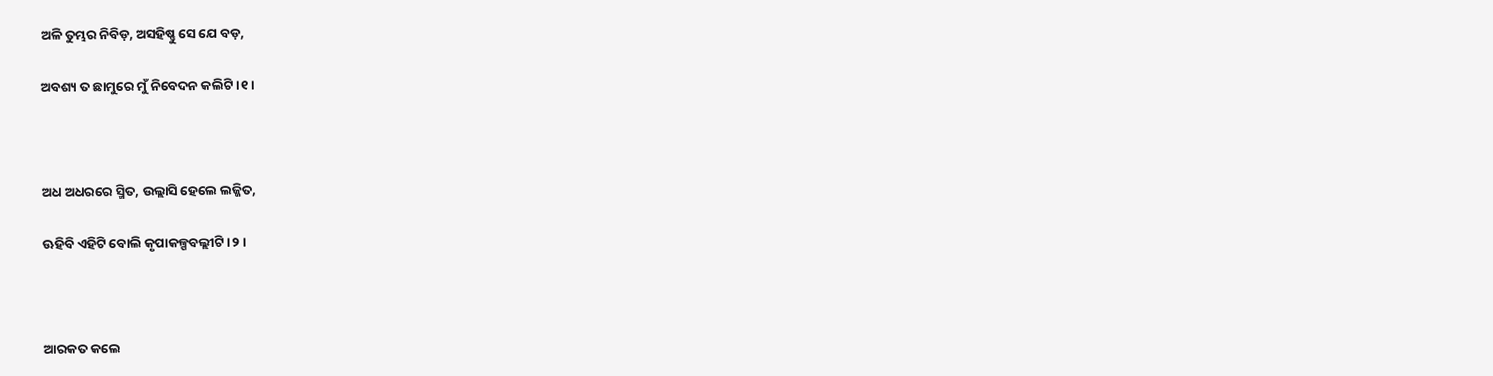ଅଳି ତୁମ୍ଭର ନିବିଡ଼, ଅସହିଷ୍ଣୁ ସେ ଯେ ବଡ଼,

ଅବଶ୍ୟ ତ ଛାମୁରେ ମୁଁ ନିବେଦନ କଲିଟି ।୧।



ଅଧ ଅଧରରେ ସ୍ମିତ, ଉଲ୍ଲାସି ହେଲେ ଲଜ୍ଜିତ,

ଊହିବି ଏହିଟି ବୋଲି କୃପାକଳ୍ପବଲ୍ଲୀଟି ।୨।



ଆରକତ କଲେ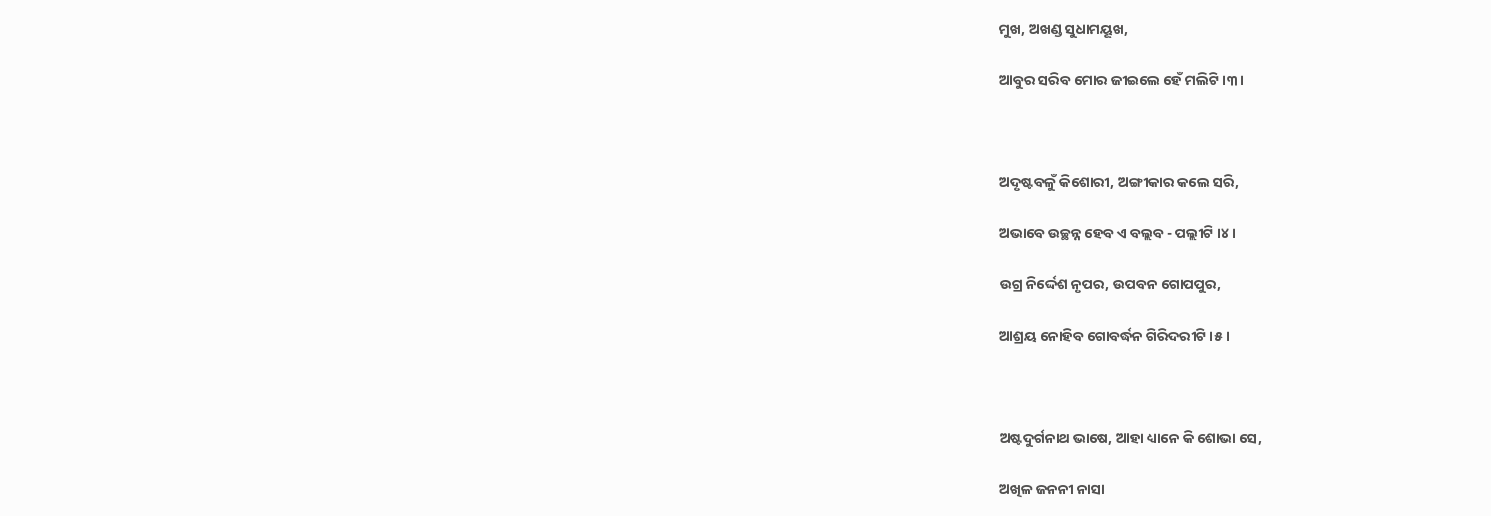ମୁଖ, ଅଖଣ୍ଡ ସୁଧାମୟୂଖ,

ଆବୁର ସରିବ ମୋର ଜୀଇଲେ ହେଁ ମଲିଟି ।୩।



ଅଦୃଷ୍ଟବଳୁଁ କିଶୋରୀ, ଅଙ୍ଗୀକାର କଲେ ସରି,

ଅଭାବେ ଉଚ୍ଛନ୍ନ ହେବ ଏ ବଲ୍ଲବ - ପଲ୍ଲୀଟି ।୪।

ଉଗ୍ର ନିର୍ଦ୍ଦେଶ ନୃପର, ଉପବନ ଗୋପପୁର,

ଆଶ୍ରୟ ନୋହିବ ଗୋବର୍ଦ୍ଧନ ଗିରିଦରୀଟି ।୫।



ଅଷ୍ଟଦୁର୍ଗନାଥ ଭାଷେ, ଆହା ଧ୍ୟାନେ କି ଶୋଭା ସେ,

ଅଖିଳ ଜନନୀ ନାସା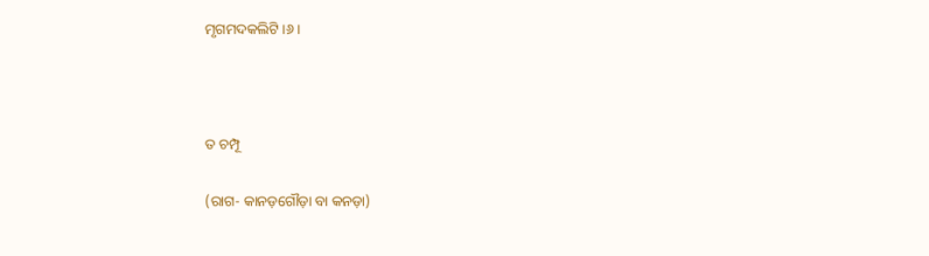ମୃଗମଦକଲିଟି ।୬।



ତ ଚମ୍ପୂ

(ରାଗ- କାନଡ଼ଗୌଡ଼ା ବା କନଡ଼ା)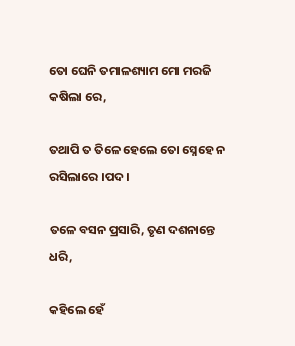ତୋ ଘେନି ତମାଳଶ୍ୟାମ ମୋ ମରଜି କଷିଲା ରେ,

ତଥାପି ତ ତିଳେ ହେଲେ ତୋ ସ୍ନେହେ ନ ରସିଲାରେ ।ପଦ।

ତଳେ ବସନ ପ୍ରସାରି, ତୃଣ ଦଶନାନ୍ତେ ଧରି,

କହିଲେ ହେଁ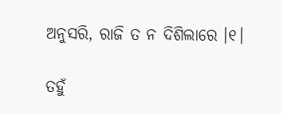ଅନୁସରି, ରାଜି ତ ନ ଦିଶିଲାରେ ।୧।

ତହୁଁ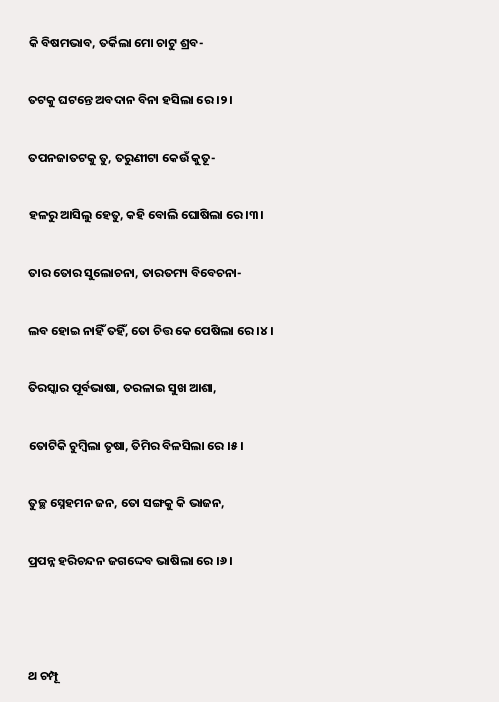କି ବିଷମଭାବ, ତର୍କିଲା ମୋ ଚାଟୁ ଶ୍ରବ-

ତଟକୁ ଘଟନ୍ତେ ଅବଦାନ ବିନା ହସିଲା ରେ ।୨।

ତପନଜାତଟକୁ ତୁ, ତରୁଣୀଟା କେଉଁ କୁତୂ-

ହଳରୁ ଆସିଲୁ ହେତୁ, କହି ବୋଲି ଘୋଷିଲା ରେ ।୩।

ତାର ତୋର ସୁଲୋଚନା, ତାରତମ୍ୟ ବିବେଚନା-

ଲବ ହୋଇ ନାହିଁ ତହିଁ, ତୋ ଚିତ୍ତ କେ ପେଷିଲା ରେ ।୪।

ତିରସ୍କାର ପୂର୍ବଭାଷା, ତରଳାଇ ସୁଖ ଆଶା,

ତୋଟିକି ଚୁମ୍ବିଲା ତୃଷା, ତିମିର ବିଳସିଲା ରେ ।୫।

ତୁଚ୍ଛ ସ୍ନେହମନ ଜନ, ତୋ ସଙ୍ଗକୁ କି ଭାଜନ,

ପ୍ରପନ୍ନ ହରିଚନ୍ଦନ ଜଗଦ୍ଦେବ ଭାଷିଲା ରେ ।୬।



ଥ ଚମ୍ପୂ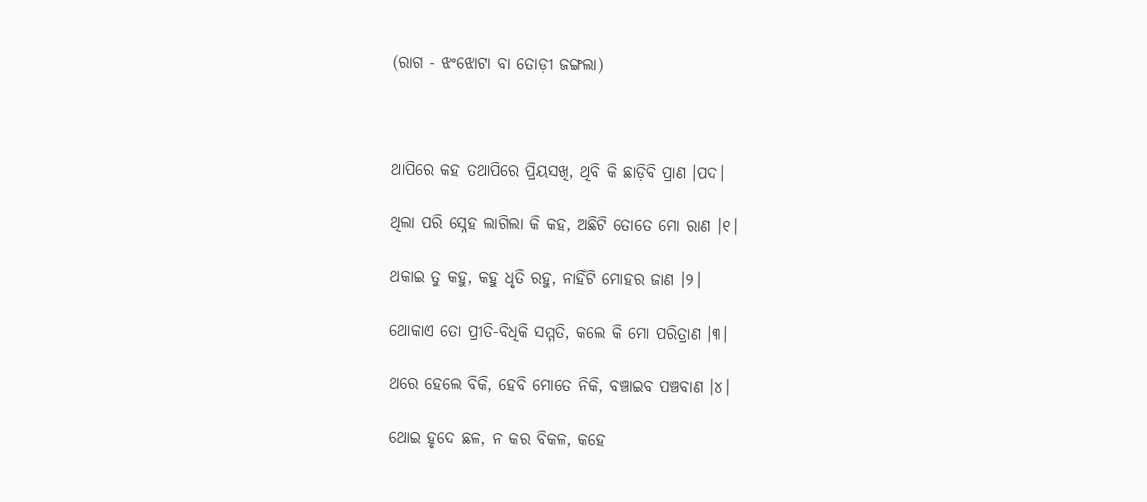(ରାଗ - ଝଂଝୋଟା ବା ତୋଡ଼ୀ ଜଙ୍ଗଲା)



ଥାପିରେ କହ ତଥାପିରେ ପ୍ରିୟସଖି, ଥିବି କି ଛାଡ଼ିବି ପ୍ରାଣ ।ପଦ।

ଥିଲା ପରି ସ୍ନେହ ଲାଗିଲା କି କହ, ଅଛିଟି ତୋତେ ମୋ ରାଣ ।୧।

ଥକାଇ ତୁ କହୁ, କହୁ ଧୃତି ରହୁ, ନାହିଁଟି ମୋହର ଜାଣ ।୨।

ଥୋକାଏ ତୋ ପ୍ରୀତି-ବିଧିକି ସମ୍ମତି, କଲେ କି ମୋ ପରିତ୍ରାଣ ।୩।

ଥରେ ହେଲେ ବିକି, ହେବି ମୋତେ ନିକି, ବଞ୍ଚାଇବ ପଞ୍ଚବାଣ ।୪।

ଥୋଇ ହୃଦେ ଛଳ, ନ କର ବିକଳ, କହେ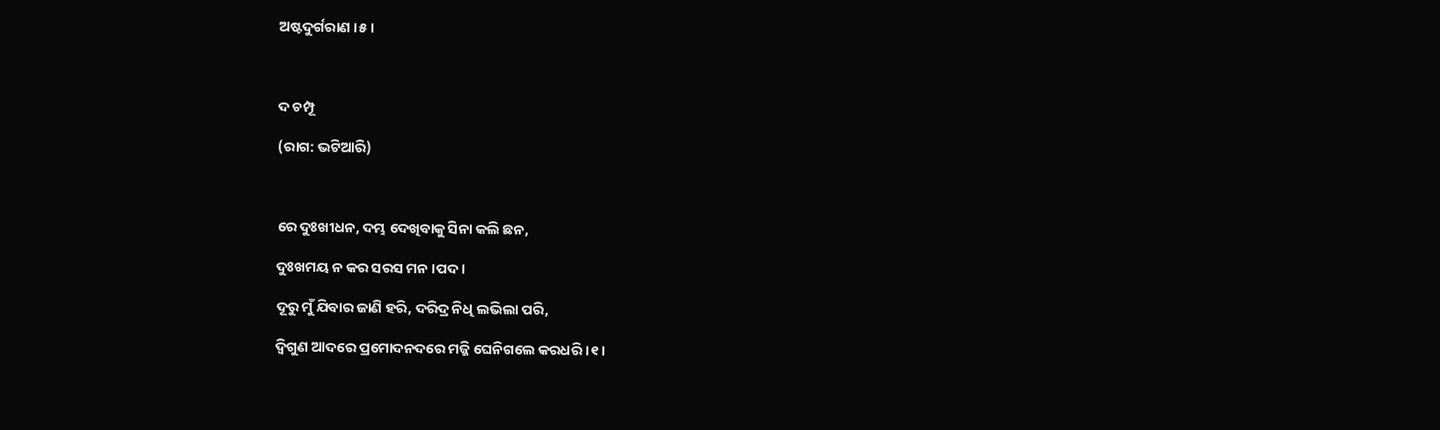ଅଷ୍ଟଦୁର୍ଗରାଣ ।୫।



ଦ ଚମ୍ପୂ

(ରାଗ: ଭଟିଆରି)



ରେ ଦୁଃଖୀଧନ, ଦମ୍ଭ ଦେଖିବାକୁ ସିନା କଲି ଛନ,

ଦୁଃଖମୟ ନ କର ସରସ ମନ ।ପଦ।

ଦୂରୁ ମୁଁ ଯିବାର ଜାଣି ହରି, ଦରିଦ୍ର ନିଧି ଲଭିଲା ପରି,

ଦ୍ଵିଗୁଣ ଆଦରେ ପ୍ରମୋଦନଦରେ ମଜ୍ଜି ଘେନିଗଲେ କରଧରି ।୧।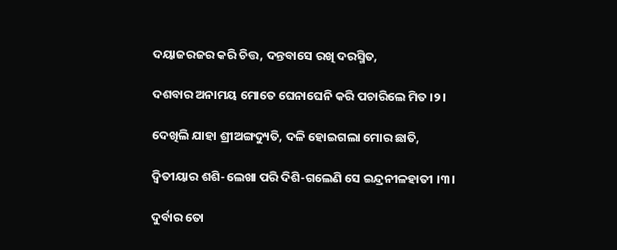ଦୟାଜରଜର କରି ଚିତ୍ତ, ଦନ୍ତବାସେ ରଖି ଦରସ୍ମିତ,

ଦଶବାର ଅନାମୟ ମୋତେ ଘେନାଘେନି କରି ପଚାରିଲେ ମିତ ।୨।

ଦେଖିଲି ଯାହା ଶ୍ରୀଅଙ୍ଗଦ୍ୟୁତି, ଦଳି ହୋଇଗଲା ମୋର ଛାତି,

ଦ୍ଵିତୀୟାର ଶଶି-ଲେଖା ପରି ଦିଶି-ଗଲେଣି ସେ ଇନ୍ଦ୍ରନୀଳହାତୀ ।୩।

ଦୁର୍ବାର ତୋ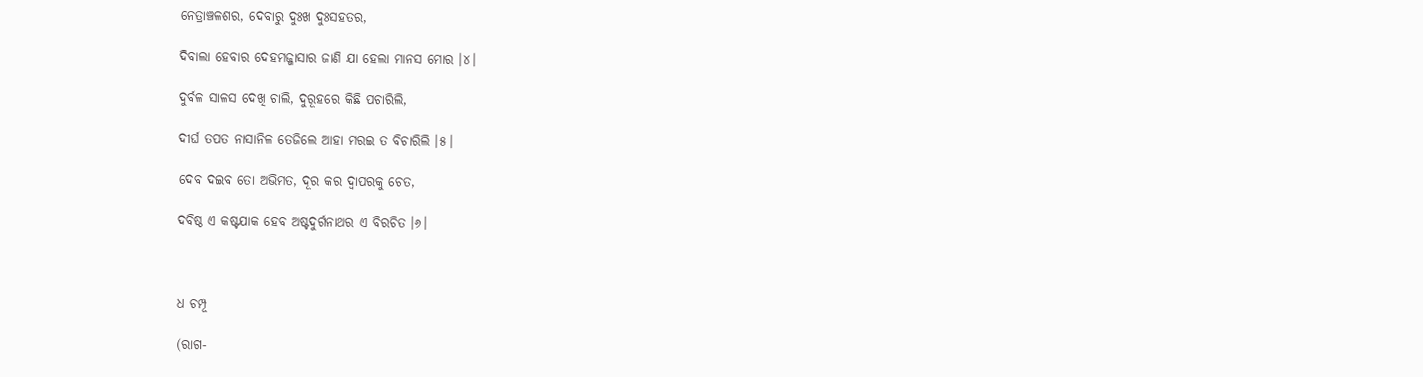ନେତ୍ରାଞ୍ଚଳଶର, ଦେବାରୁ ଦୁଃଖ ଦୁଃସହତର,

ଦିବାଲା ହେବାର ଦେହମଜ୍ଜାସାର ଜାଣି ଯା ହେଲା ମାନସ ମୋର ।୪।

ଦୁର୍ବଳ ସାଳସ ଦେଖି ଚାଲି, ଦୁରୂହରେ କିଛି ପଚାରିଲି,

ଦୀର୍ଘ ତପତ ନାସାନିଳ ତେଜିଲେ ଆହା ମରଇ ତ ବିଚାରିଲି ।୫।

ଦେବ ଦଇବ ତୋ ଅଭିମତ, ଦୂର କର ଦ୍ଵାପରକୁ ଚେତ,

ଦବିଷ୍ଠ ଏ କଷ୍ଟଯାକ ହେବ ଅଷ୍ଟଦୁର୍ଗନାଥର ଏ ବିରଚିତ ।୬।



ଧ ଚମ୍ପୂ

(ରାଗ-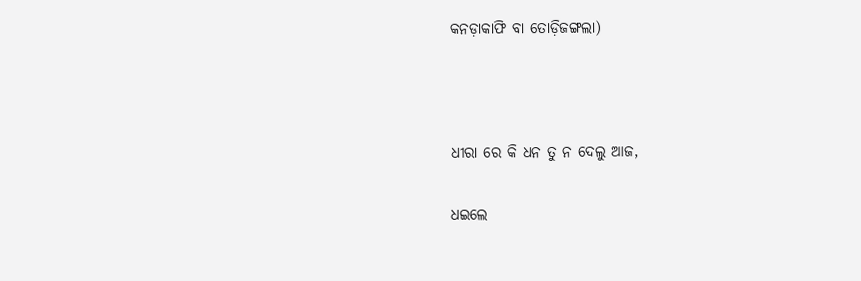କନଡ଼ାକାଫି ବା ତୋଡ଼ିଜଙ୍ଗଲା)



ଧୀରା ରେ କି ଧନ ତୁ ନ ଦେଲୁ ଆଜ,

ଧଇଲେ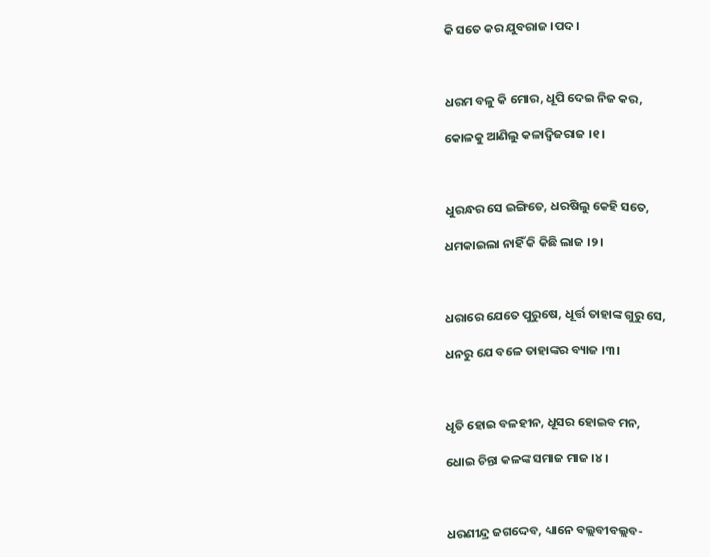କି ସତେ କର ଯୁବରାଜ ।ପଦ।



ଧରମ ବଳୁ କି ମୋର, ଧୂପି ଦେଇ ନିଜ କର,

କୋଳକୁ ଆଣିଲୁ କଳାଦ୍ଵିଜରାଜ ।୧।



ଧୁରନ୍ଧର ସେ ଇଙ୍ଗିତେ, ଧରଷିଲୁ କେହି ସତେ,

ଧମକାଇଲା ନାହିଁ କି କିଛି ଲାଜ ।୨।



ଧରାରେ ଯେତେ ପୁରୁଷେ, ଧୂର୍ତ୍ତ ତାହାଙ୍କ ଗୁରୁ ସେ,

ଧନରୁ ଯେ ବଳେ ତାହାଙ୍କର ବ୍ୟାଜ ।୩।



ଧୃତି ହୋଇ ବଳହୀନ, ଧୂସର ହୋଇବ ମନ,

ଧୋଇ ଚିନ୍ତା କଳଙ୍କ ସମାଜ ମାଜ ।୪।



ଧରଣୀନ୍ଦ୍ର ଜଗଦ୍ଦେବ, ଧ୍ୟାନେ ବଲ୍ଲବୀବଲ୍ଲବ-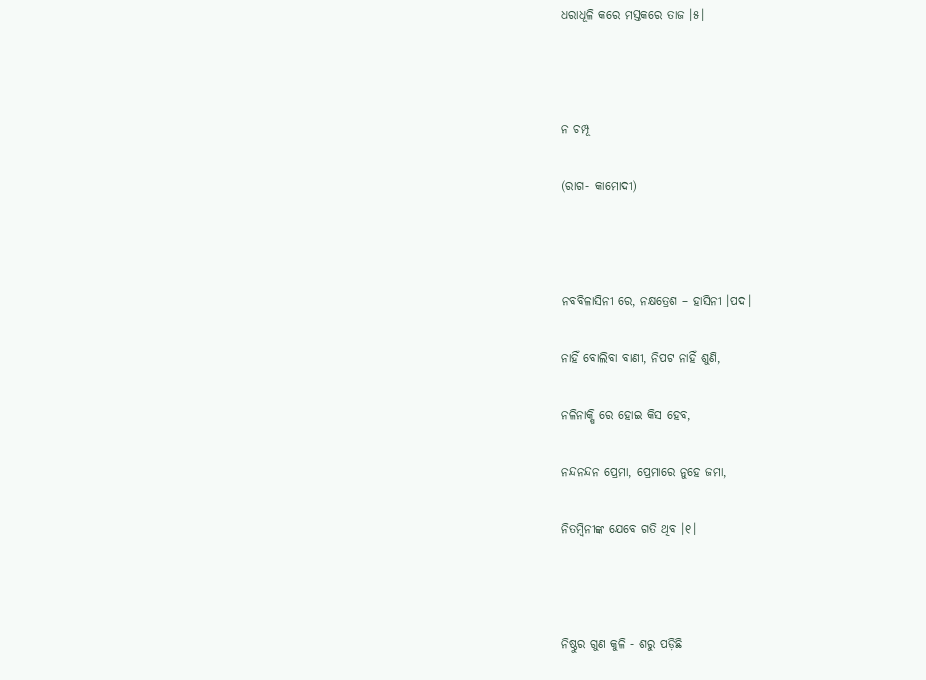ଧରାଧୂଳି କରେ ମସ୍ତକରେ ତାଜ ।୫।



ନ ଚମ୍ପୂ

(ରାଗ- କାମୋଦୀ)



ନବବିଳାସିନୀ ରେ, ନକ୍ଷତ୍ରେଶ – ହାସିନୀ ।ପଦ।

ନାହିଁ ବୋଲିବା ବାଣୀ, ନିପଟ ନାହିଁ ଶୁଣି,

ନଳିନାକ୍ଷି ରେ ହୋଇ କିସ ହେବ,

ନନ୍ଦନନ୍ଦନ ପ୍ରେମା, ପ୍ରେମାରେ ନୁହେ ଜମା,

ନିତମ୍ବିନୀଙ୍କ ଯେବେ ଗତି ଥିବ ।୧।



ନିଷ୍ଠୁର ଗୁଣ କୁଳି - ଶରୁ ପଡ଼ିଛି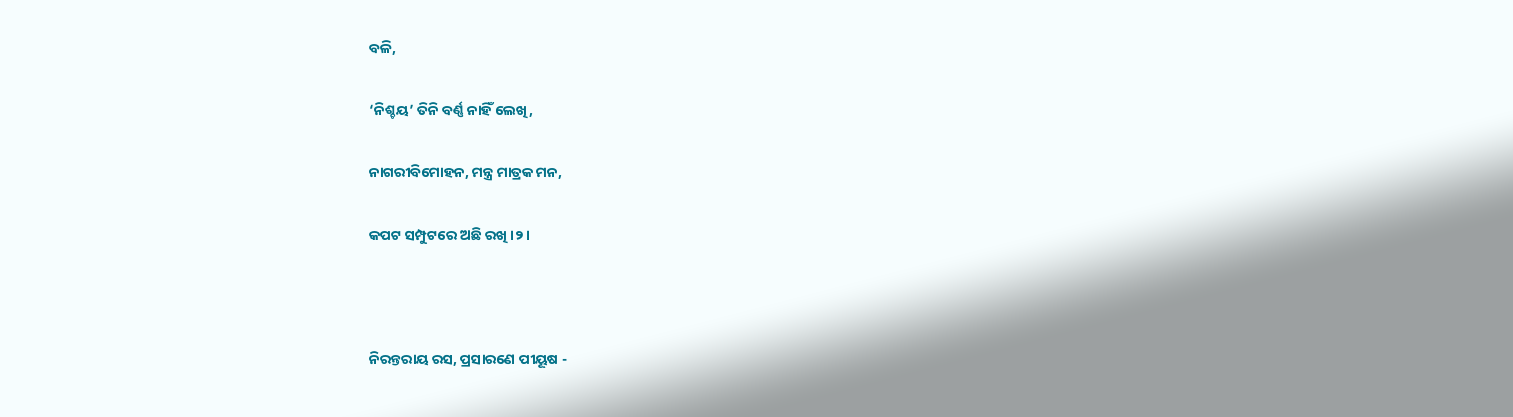ବଳି,

‘ନିଶ୍ଚୟ’ ତିନି ବର୍ଣ୍ଣ ନାହିଁ ଲେଖି,

ନାଗରୀବିମୋହନ, ମନ୍ତ୍ର ମାତ୍ରକ ମନ,

କପଟ ସମ୍ପୁଟରେ ଅଛି ରଖି ।୨।



ନିରନ୍ତରାୟ ରସ, ପ୍ରସାରଣେ ପୀୟୂଷ -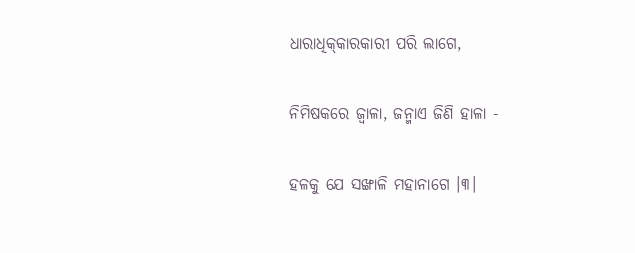ଧାରାଧିକ୍‌କାରକାରୀ ପରି ଲାଗେ,

ନିମିଷକରେ ଜ୍ଵାଳା, ଜନ୍ମାଏ ଜିଣି ହାଳା -

ହଳକୁ ଯେ ସଙ୍ଖାଳି ମହାନାଗେ ।୩।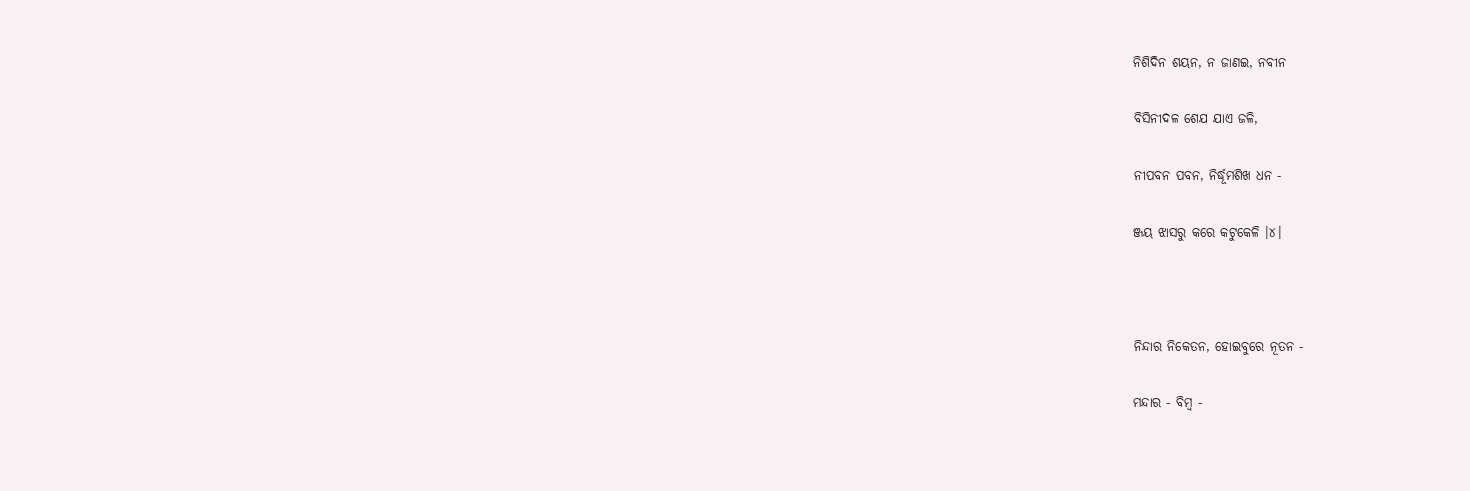ନିଶିଦିନ ଶୟନ, ନ ଜାଣଇ, ନବୀନ

ବିସିନୀଦଳ ଶେଯ ଯାଏ ଜଳି,

ନୀପବନ ପବନ, ନିର୍ଦ୍ଧୂମଶିଖ ଧନ -

ଞ୍ଜୟ ଝାସରୁ କରେ କଟୁକେଳି ।୪।



ନିନ୍ଦାର ନିକେତନ, ହୋଇବୁରେ ନୂତନ -

ମନ୍ଦାର - ବିମ୍ବ -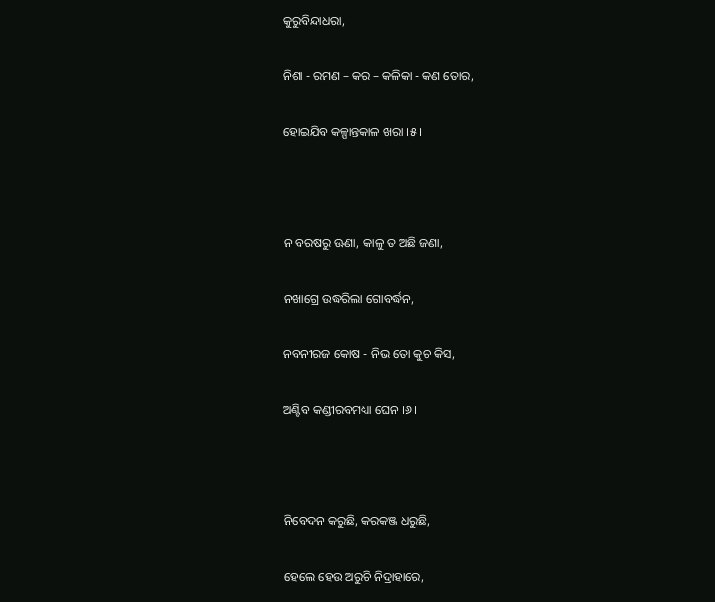କୁରୁବିନ୍ଦାଧରା,

ନିଶା - ରମଣ – କର – କଳିକା - କଣ ତୋର,

ହୋଇଯିବ କଳ୍ପାନ୍ତକାଳ ଖରା ।୫।



ନ ବରଷରୁ ଊଣା, କାଳୁ ତ ଅଛି ଜଣା,

ନଖାଗ୍ରେ ଉଦ୍ଧରିଲା ଗୋବର୍ଦ୍ଧନ,

ନବନୀରଜ କୋଷ - ନିଭ ତୋ କୁଚ କିସ,

ଅଣ୍ଟିବ କଣ୍ଡୀରବମଧ୍ୟା ଘେନ ।୬।



ନିବେଦନ କରୁଛି, କରକଞ୍ଜ ଧରୁଛି,

ହେଲେ ହେଉ ଅରୁଚି ନିଦ୍ରାହାରେ,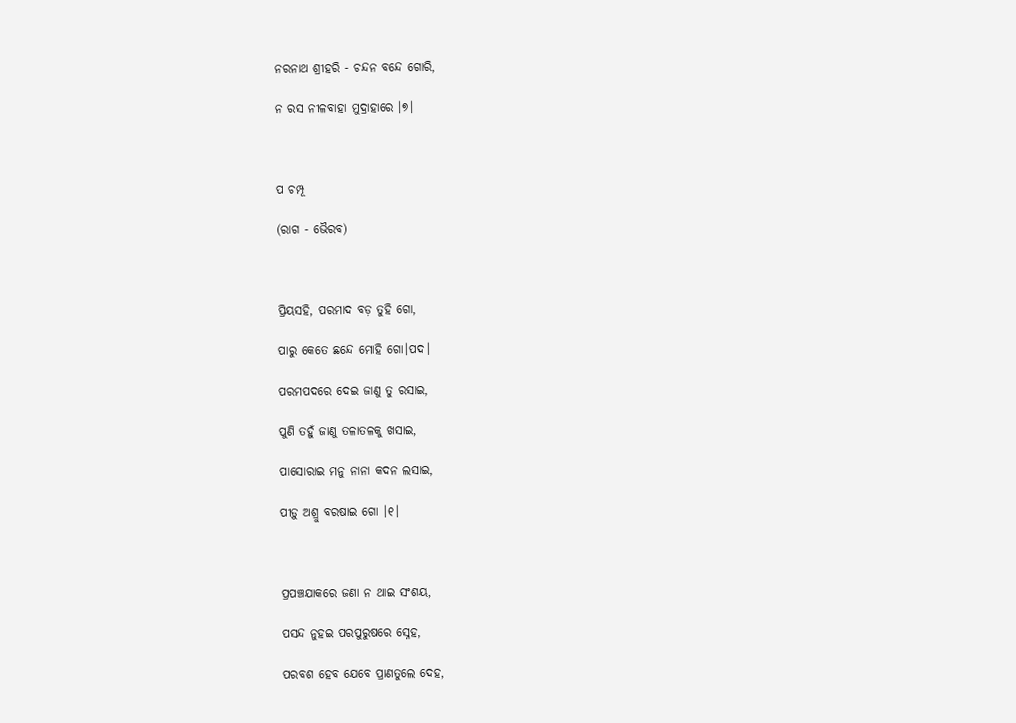ନରନାଥ ଶ୍ରୀହରି - ଚନ୍ଦନ ବନ୍ଦେ ଗୋରି,

ନ ରସ ନୀଳବାହା ମୁଦ୍ରାହାରେ ।୭।



ପ ଚମ୍ପୂ

(ରାଗ - ଭୈରବ)



ପ୍ରିୟସହି, ପରମାଦ ବଡ଼ ତୁହି ଗୋ,

ପାରୁ କେତେ ଛନ୍ଦେ ମୋହି ଗୋ।ପଦ।

ପରମପଦରେ ଦେଇ ଜାଣୁ ତୁ ରସାଇ,

ପୁଣି ତହୁଁ ଜାଣୁ ତଳାତଳକୁ ଖସାଇ,

ପାସୋରାଇ ମନୁ ନାନା କଦନ ଲସାଇ,

ପୀଡ଼ୁ ଅଶ୍ରୁ ବରଷାଇ ଗୋ ।୧।



ପ୍ରପଞ୍ଚଯାକରେ ଜଣା ନ ଥାଇ ସଂଶୟ,

ପସନ୍ଦ ନୁହଇ ପରପୁରୁଷରେ ସ୍ନେହ,

ପରବଶ ହେବ ଯେବେ ପ୍ରାଣତୁଲେ ଦେହ,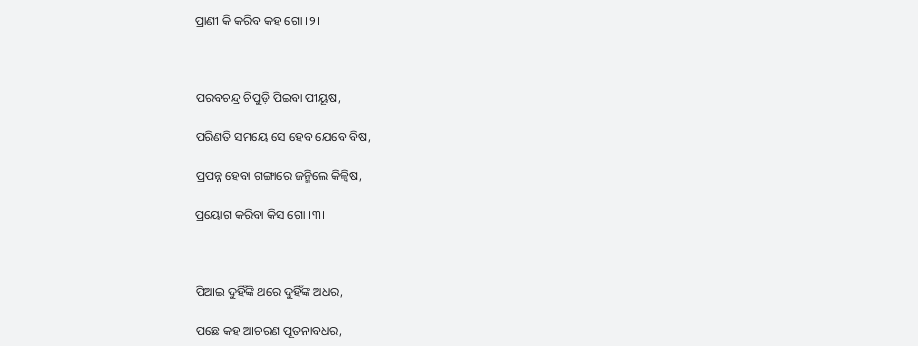ପ୍ରାଣୀ କି କରିବ କହ ଗୋ ।୨।



ପରବଚନ୍ଦ୍ର ଚିପୁଡ଼ି ପିଇବା ପୀୟୂଷ,

ପରିଣତି ସମୟେ ସେ ହେବ ଯେବେ ବିଷ,

ପ୍ରପନ୍ନ ହେବା ଗଙ୍ଗାରେ ଜନ୍ମିଲେ କିଳ୍ୱିଷ,

ପ୍ରୟୋଗ କରିବା କିସ ଗୋ ।୩।



ପିଆଇ ଦୁହିଁଙ୍କି ଥରେ ଦୁହିଁଙ୍କ ଅଧର,

ପଛେ କହ ଆଚରଣ ପୂତନାବଧର,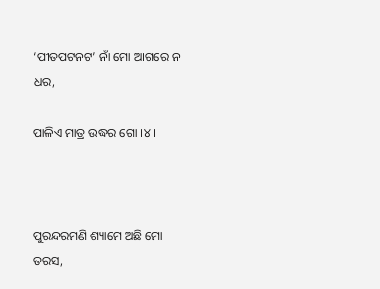‘ପୀତପଟନଟ’ ନାଁ ମୋ ଆଗରେ ନ ଧର,

ପାଳିଏ ମାତ୍ର ଉଦ୍ଧର ଗୋ ।୪।



ପୁରନ୍ଦରମଣି ଶ୍ୟାମେ ଅଛି ମୋ ତରସ,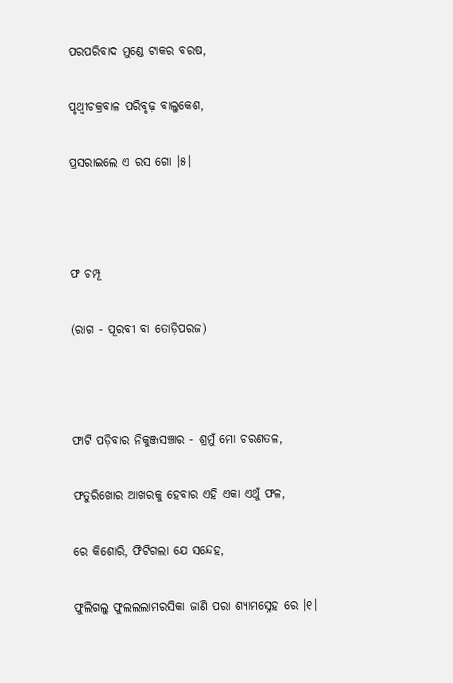ପରପରିବାଦ ମୁଣ୍ଡେ ଟାକର ବରଷ,

ପୃଥ୍ଵୀଚକ୍ରବାଳ ପରିବୃଢ଼ ବାଲୁକେଶ,

ପ୍ରସରାଇଲେ ଏ ରସ ଗୋ ।୫।



ଫ ଚମ୍ପୂ

(ରାଗ - ପୂରବୀ ବା ତୋଡ଼ିପରଜ)



ଫାଟି ପଡ଼ିବାର ନିକୁଞ୍ଜସଞ୍ଚାର - ଶ୍ରମୁଁ ମୋ ଚରଣତଳ,

ଫତୁରିଖୋର ଆଖରକୁ ହେବାର ଏହି ଏକା ଏଥୁଁ ଫଳ,

ରେ କିଶୋରି, ଫିଟିଗଲା ଯେ ସନ୍ଦେହ,

ଫୁଲିଗଲୁ ଫୁଲଲଲାମରସିକା ଜାଣି ପରା ଶ୍ୟାମସ୍ନେହ ରେ ।୧।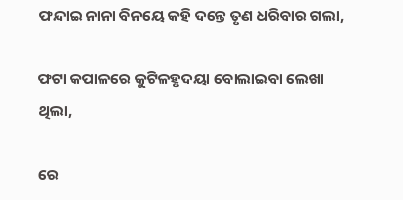ଫନ୍ଦାଇ ନାନା ବିନୟେ କହି ଦନ୍ତେ ତୃଣ ଧରିବାର ଗଲା,

ଫଟା କପାଳରେ କୁଟିଳହୃଦୟା ବୋଲାଇବା ଲେଖା ଥିଲା,

ରେ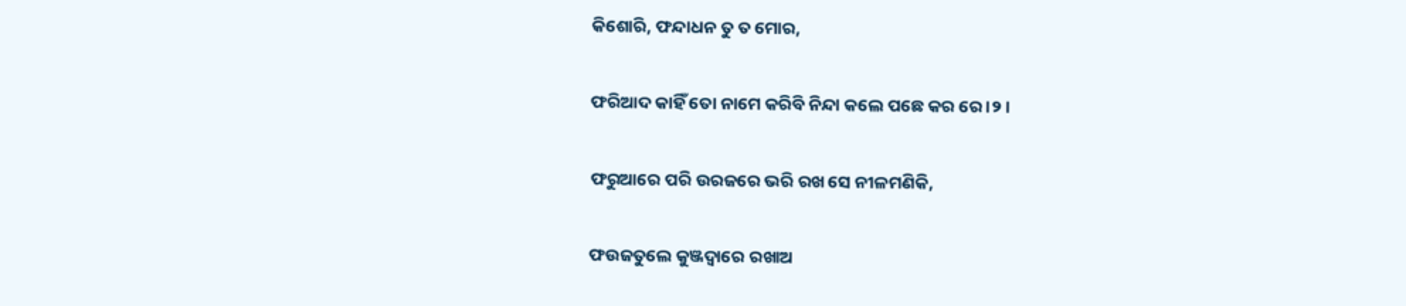କିଶୋରି, ଫନ୍ଦାଧନ ତୁ ତ ମୋର,

ଫରିଆଦ କାହିଁ ତୋ ନାମେ କରିବି ନିନ୍ଦା କଲେ ପଛେ କର ରେ ।୨।

ଫରୁଆରେ ପରି ଉରଜରେ ଭରି ରଖ ସେ ନୀଳମଣିକି,

ଫଉଜତୁଲେ କୁଞ୍ଜଦ୍ଵାରେ ରଖାଅ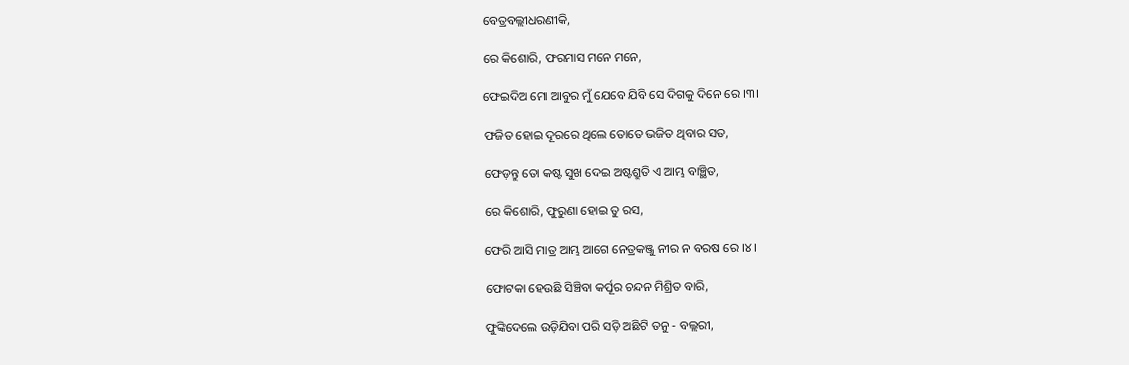ବେତ୍ରବଲ୍ଲୀଧରଣୀକି,

ରେ କିଶୋରି, ଫରମାସ ମନେ ମନେ,

ଫେଇଦିଅ ମୋ ଆବୁର ମୁଁ ଯେବେ ଯିବି ସେ ଦିଗକୁ ଦିନେ ରେ ।୩।

ଫଜିତ ହୋଇ ଦୂରରେ ଥିଲେ ତୋତେ ଭଜିତ ଥିବାର ସତ,

ଫେଡ଼ନ୍ତୁ ତୋ କଷ୍ଟ ସୁଖ ଦେଇ ଅଷ୍ଟଶ୍ରୁତି ଏ ଆମ୍ଭ ବାଞ୍ଛିତ,

ରେ କିଶୋରି, ଫୁରୁଣା ହୋଇ ତୁ ରସ,

ଫେରି ଆସି ମାତ୍ର ଆମ୍ଭ ଆଗେ ନେତ୍ରକଞ୍ଜୁ ନୀର ନ ବରଷ ରେ ।୪।

ଫୋଟକା ହେଉଛି ସିଞ୍ଚିବା କର୍ପୂର ଚନ୍ଦନ ମିଶ୍ରିତ ବାରି,

ଫୁଙ୍କିଦେଲେ ଉଡ଼ିଯିବା ପରି ସଡ଼ି ଅଛିଟି ତନୁ - ବଲ୍ଲରୀ,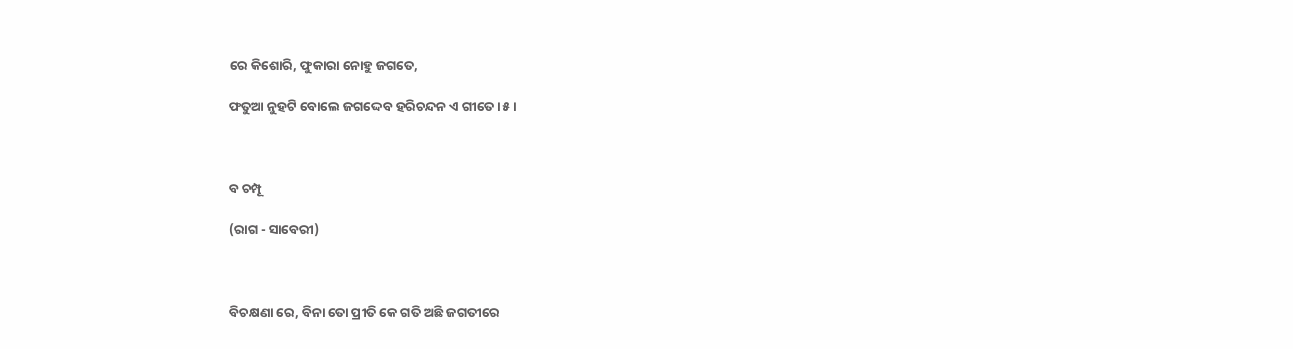ରେ କିଶୋରି, ଫୁକାରା ନୋହୁ ଜଗତେ,

ଫତୁଆ ନୁହଟି ବୋଲେ ଜଗଦ୍ଦେବ ହରିଚନ୍ଦନ ଏ ଗୀତେ ।୫।



ବ ଚମ୍ପୂ

(ରାଗ - ସାବେରୀ)



ବିଚକ୍ଷଣା ରେ, ବିନା ତୋ ପ୍ରୀତି କେ ଗତି ଅଛି ଜଗତୀରେ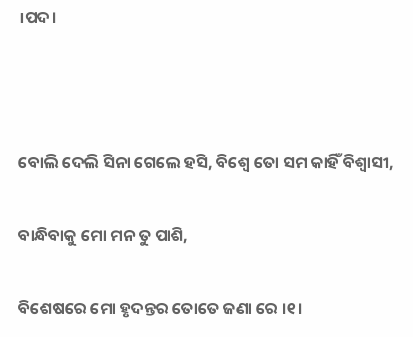।ପଦ।



ବୋଲି ଦେଲି ସିନା ଗେଲେ ହସି, ବିଶ୍ଵେ ତୋ ସମ କାହିଁ ବିଶ୍ଵାସୀ,

ବାନ୍ଧିବାକୁ ମୋ ମନ ତୁ ପାଶି,

ବିଶେଷରେ ମୋ ହୃଦନ୍ତର ତୋତେ ଜଣା ରେ ।୧।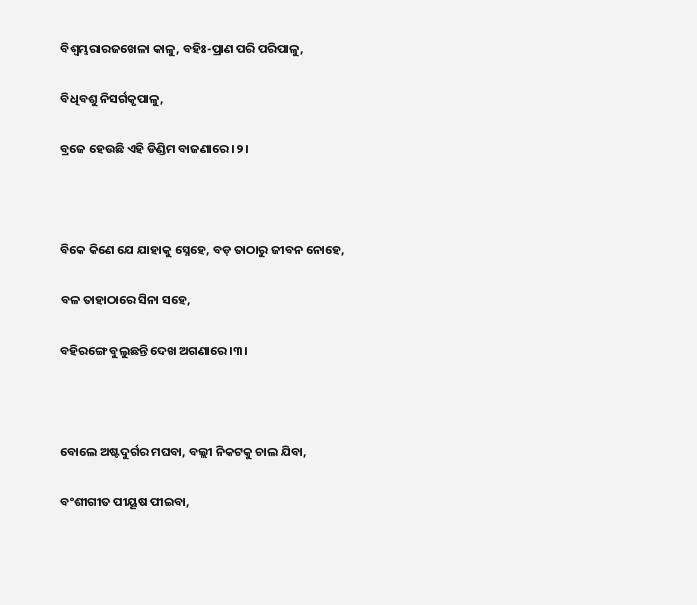ବିଶ୍ଵମ୍ଭରାରଜଖେଳା କାଳୁ, ବହିଃ-ପ୍ରାଣ ପରି ପରିପାଳୁ,

ବିଧିବଶୁ ନିସର୍ଗକୃପାଳୁ,

ବ୍ରଜେ ହେଉଛି ଏହି ଡିଣ୍ଡିମ ବାଜଣାରେ ।୨।



ବିକେ କିଣେ ଯେ ଯାହାକୁ ସ୍ନେହେ, ବଡ଼ ତାଠାରୁ ଜୀବନ ନୋହେ,

ବଳ ତାହାଠାରେ ସିନା ସହେ,

ବହିରଙ୍ଗେ ବୁଲୁଛନ୍ତି ଦେଖ ଅଗଣାରେ ।୩।



ବୋଲେ ଅଷ୍ଟଦୁର୍ଗର ମଘବା, ବଲ୍ଲୀ ନିକଟକୁ ଚାଲ ଯିବା,

ବଂଶୀଗୀତ ପୀୟୂଷ ପୀଇବା,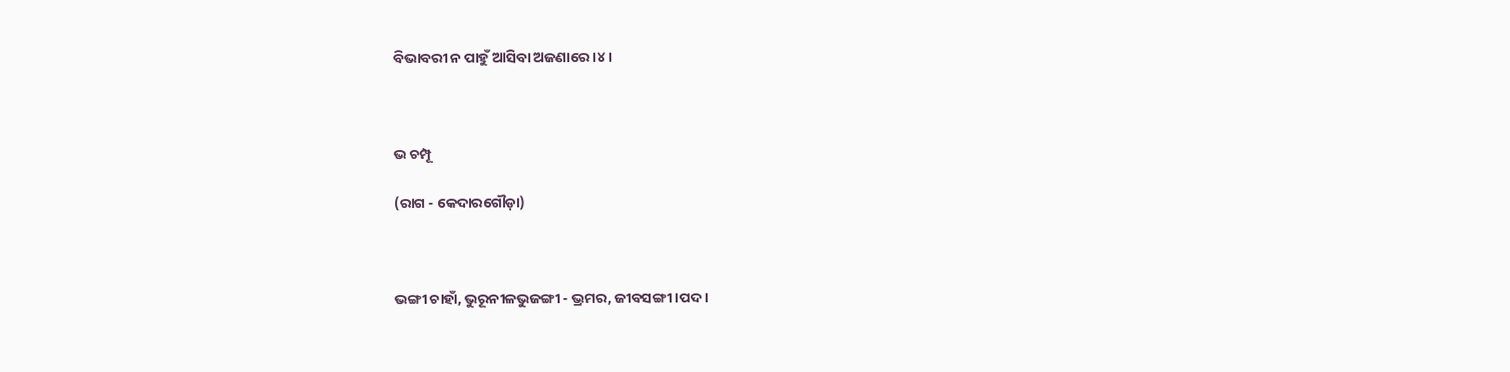ବିଭାବରୀ ନ ପାହୁଁ ଆସିବା ଅଜଣାରେ ।୪।



ଭ ଚମ୍ପୂ

(ରାଗ - କେଦାରଗୌଡ଼ା)



ଭଙ୍ଗୀ ଚାହାଁ, ଭୁରୂନୀଳଭୁଜଙ୍ଗୀ - ଭ୍ରମର, ଜୀବସଙ୍ଗୀ ।ପଦ।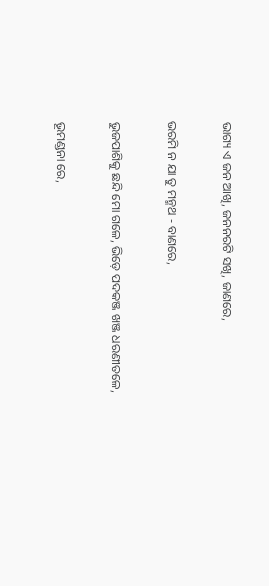ଭାଗ୍ୟ ଏ ଜନ ଆଖି, ଜନନରଟି ସଖି, ଜାଣରେ,

ଭରମି ନ ଯା ତୁ ମନ୍ମଥ - ବାଣରେ,

ଭୁଜପାଶିକୁ ଛନ୍ଦି ମୋ ଗଳେ, ଭିଡ଼େ ପଦକଞ୍ଜ ଖଞ୍ଜ ଧରଣୀତଳେ,

ଭୂମଣ୍ଡନା ରେ,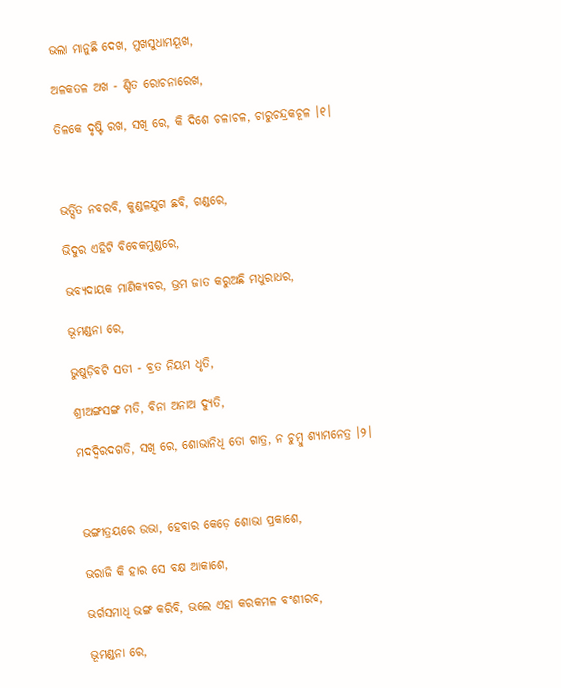ଭଲା ମାନୁଛି ଦେଖ, ମୁଖସୁଧାମୟୂଖ,

ଅଳକତଳ ଅଖ - ଣ୍ଡିତ ରୋଚନାରେଖ,

ତିଳକେ ଦୃଷ୍ଟି ରଖ, ସଖି ରେ, କି ଦିଶେ ଚଳାଚଳ, ଚାରୁଚନ୍ଦ୍ରକଚୂଳ ।୧।



ଭର୍ତ୍ସିତ ନବରବି, କୁଣ୍ଡଳଯୁଗ ଛବି, ଗଣ୍ଡରେ,

ଭିଦୁର ଏହିଟି ବିବେକମୁଣ୍ଡରେ,

ଭବ୍ୟଦାୟକ ମାଣିକ୍ୟବର, ଭ୍ରମ ଜାତ କରୁଅଛି ମଧୁରାଧର,

ଭୂମଣ୍ଡନା ରେ,

ଭୁଷୁଡ଼ିବଟି ସତୀ - ବ୍ରତ ନିୟମ ଧୃତି,

ଶ୍ରୀଅଙ୍ଗସଙ୍ଗ ମତି, ବିନା ଅନାଅ ଦ୍ୟୁତି,

ମଦଦ୍ଵିରଦଗତି, ସଖି ରେ, ଶୋଭାନିଧି ତୋ ଗାତ୍ର, ନ ଚୁମ୍ବୁ ଶ୍ୟାମନେତ୍ର ।୨।



ଭଙ୍ଗୀତ୍ରୟରେ ଉଭା, ହେବାର କେଡ଼େ ଶୋଭା ପ୍ରକାଶେ,

ଭରାଜି କି ହାର ସେ ବକ୍ଷ ଆକାଶେ,

ଭର୍ଗସମାଧି ଭଙ୍ଗ କରିବି, ଭଲେ ଏହା କରକମଳ ବଂଶୀରବ,

ଭୂମଣ୍ଡନା ରେ,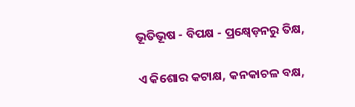ଭୂତିଭୂଷ - ବିପକ୍ଷ - ପ୍ରକ୍ଷ୍ୱେଡ଼ନରୁ ତିକ୍ଷ,

ଏ କିଶୋର କଟାକ୍ଷ, କନକାଚଳ ବକ୍ଷ,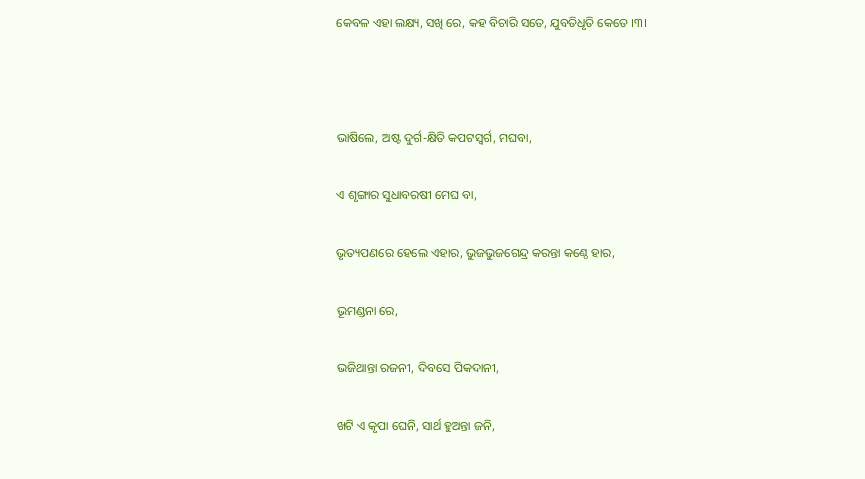କେବଳ ଏହା ଲକ୍ଷ୍ୟ, ସଖି ରେ, କହ ବିଚାରି ସତେ, ଯୁବତିଧୃତି କେତେ ।୩।



ଭାଷିଲେ, ଅଷ୍ଟ ଦୁର୍ଗ-କ୍ଷିତି କପଟସ୍ଵର୍ଗ, ମଘବା,

ଏ ଶୃଙ୍ଗାର ସୁଧାବରଷୀ ମେଘ ବା,

ଭୃତ୍ୟପଣରେ ହେଲେ ଏହାର, ଭୁଜଭୁଜଗେନ୍ଦ୍ର କରନ୍ତା କଣ୍ଠେ ହାର,

ଭୂମଣ୍ଡନା ରେ,

ଭଜିଥାନ୍ତା ରଜନୀ, ଦିବସେ ପିକଦାନୀ,

ଖଟି ଏ କୃପା ଘେନି, ସାର୍ଥ ହୁଅନ୍ତା ଜନି,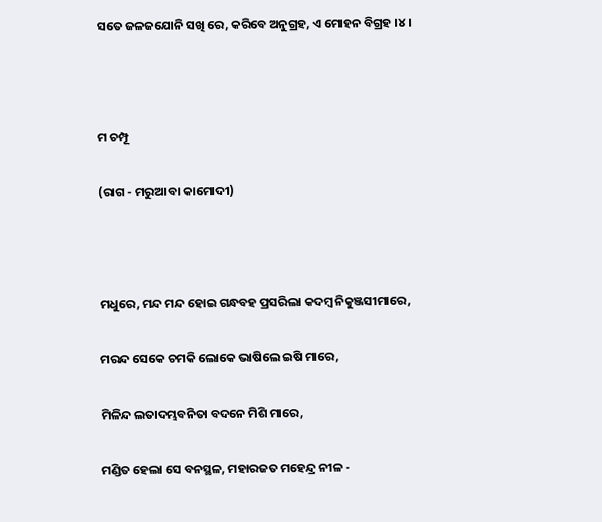ସତେ ଜଳଜଯୋନି ସଖି ରେ, କରିବେ ଅନୁଗ୍ରହ, ଏ ମୋହନ ବିଗ୍ରହ ।୪।



ମ ଚମ୍ପୂ

(ରାଗ - ମରୁଆ ବା କାମୋଦୀ)



ମଧୁରେ, ମନ୍ଦ ମନ୍ଦ ହୋଇ ଗନ୍ଧବହ ପ୍ରସରିଲା କଦମ୍ବ ନିକୁଞ୍ଜସୀମାରେ,

ମରନ୍ଦ ସେକେ ଚମକି ଲୋକେ ଭାଷିଲେ ଇଷି ମାରେ,

ମିଳିନ୍ଦ ଲତାଦମ୍ଭବନିତା ବଦନେ ମିଶି ମାରେ,

ମଣ୍ଡିତ ହେଲା ସେ ବନସ୍ଥଳ, ମହାରଜତ ମହେନ୍ଦ୍ର ନୀଳ -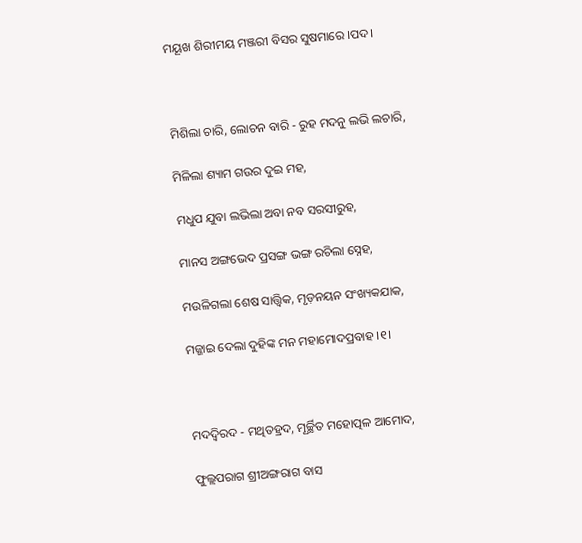ମୟୂଖ ଶିରୀମୟ ମଞ୍ଜରୀ ବିସର ସୁଷମାରେ ।ପଦ।



ମିଶିଲା ଚାରି, ଲୋଚନ ବାରି - ରୁହ ମଦନୁ ଲଭି ଲଚାରି,

ମିଳିଲା ଶ୍ୟାମ ଗଉର ଦୁଇ ମହ,

ମଧୁପ ଯୁବା ଲଭିଲା ଅବା ନବ ସରସୀରୁହ,

ମାନସ ଅଙ୍ଗଭେଦ ପ୍ରସଙ୍ଗ ଭଙ୍ଗ ରଚିଲା ସ୍ନେହ,

ମଉଳିଗଲା ଶେଷ ସାତ୍ତ୍ଵିକ, ମୃଡ଼ନୟନ ସଂଖ୍ୟକଯାକ,

ମଜ୍ଜାଇ ଦେଲା ଦୁହିଙ୍କ ମନ ମହାମୋଦପ୍ରବାହ ।୧।



ମଦଦ୍ଵିରଦ - ମଥିତହ୍ରଦ, ମୂର୍ଚ୍ଛିତ ମହୋତ୍ପଳ ଆମୋଦ,

ଫୁଲ୍ଲପରାଗ ଶ୍ରୀଅଙ୍ଗରାଗ ବାସ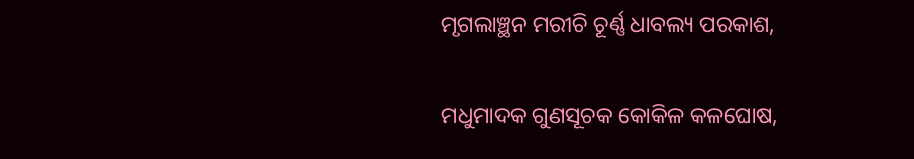ମୃଗଲାଞ୍ଛନ ମରୀଚି ଚୂର୍ଣ୍ଣ ଧାବଲ୍ୟ ପରକାଶ,

ମଧୁମାଦକ ଗୁଣସୂଚକ କୋକିଳ କଳଘୋଷ,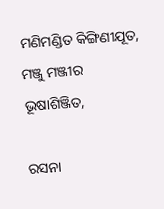ମଣିମଣ୍ଡିତ କିଙ୍ଗିଣୀଯୂତ, ମଞ୍ଜୁ ମଞ୍ଜୀର ଭୂଷାଶିଞ୍ଜିତ,

ରସନା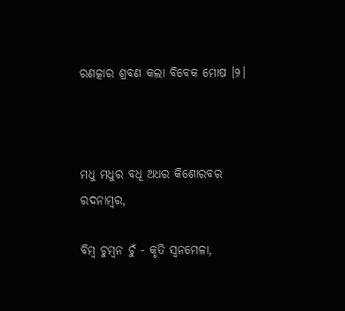ରଣତ୍କାର ଶ୍ରବଣ କଲା ବିବେକ ମୋଷ ।୨।



ମଧୁ ମଧୁର ବଧୂ ଅଧର କିଶୋରବର ରଦନାମ୍ବର,

ବିମ୍ବ ଚୁମ୍ବନ ଚୁଁ - କୃତି ସ୍ଵନମେଳା,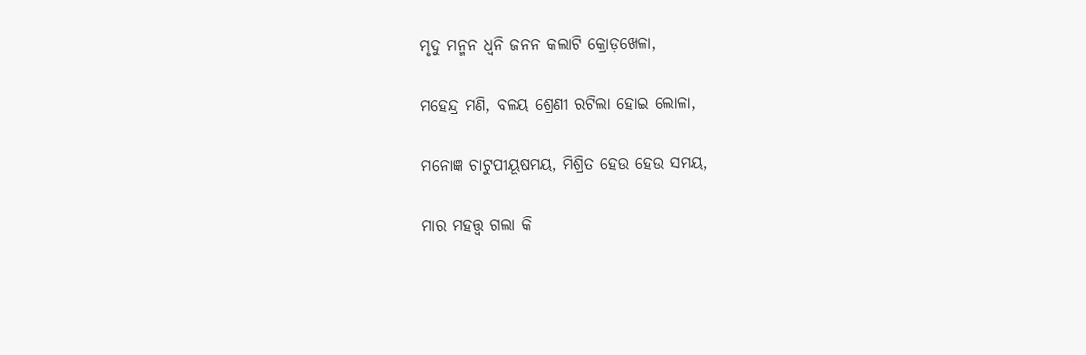ମୃଦୁ ମନ୍ମନ ଧ୍ୱନି ଜନନ କଲାଟି କ୍ରୋଡ଼ଖେଳା,

ମହେନ୍ଦ୍ର ମଣି, ବଳୟ ଶ୍ରେଣୀ ରଟିଲା ହୋଇ ଲୋଳା,

ମନୋଜ୍ଞ ଚାଟୁପୀୟୂଷମୟ, ମିଶ୍ରିତ ହେଉ ହେଉ ସମୟ,

ମାର ମହତ୍ତ୍ଵ ଗଲା କି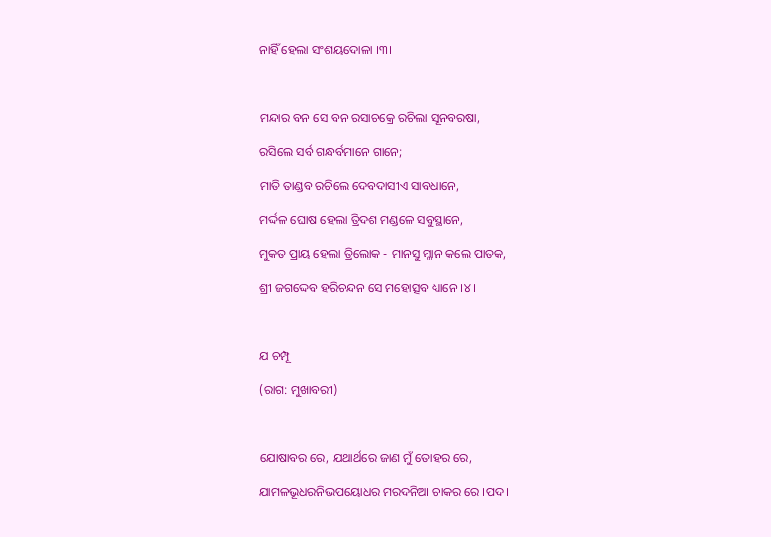ନାହିଁ ହେଲା ସଂଶୟଦୋଳା ।୩।



ମନ୍ଦାର ବନ ସେ ବନ ରସାଚକ୍ରେ ରଚିଲା ସୂନବରଷା,

ରସିଲେ ସର୍ବ ଗନ୍ଧର୍ବମାନେ ଗାନେ;

ମାତି ତାଣ୍ଡବ ରଚିଲେ ଦେବଦାସୀଏ ସାବଧାନେ,

ମର୍ଦ୍ଦଳ ଘୋଷ ହେଲା ତ୍ରିଦଶ ମଣ୍ଡଳେ ସବୁସ୍ଥାନେ,

ମୁକତ ପ୍ରାୟ ହେଲା ତ୍ରିଲୋକ - ମାନସୁ ମ୍ଳାନ କଲେ ପାତକ,

ଶ୍ରୀ ଜଗଦ୍ଦେବ ହରିଚନ୍ଦନ ସେ ମହୋତ୍ସବ ଧ୍ୟାନେ ।୪।



ଯ ଚମ୍ପୂ

(ରାଗ: ମୁଖାବରୀ)



ଯୋଷାବର ରେ, ଯଥାର୍ଥରେ ଜାଣ ମୁଁ ତୋହର ରେ,

ଯାମଳଭୂଧରନିଭପୟୋଧର ମରଦନିଆ ଚାକର ରେ ।ପଦ।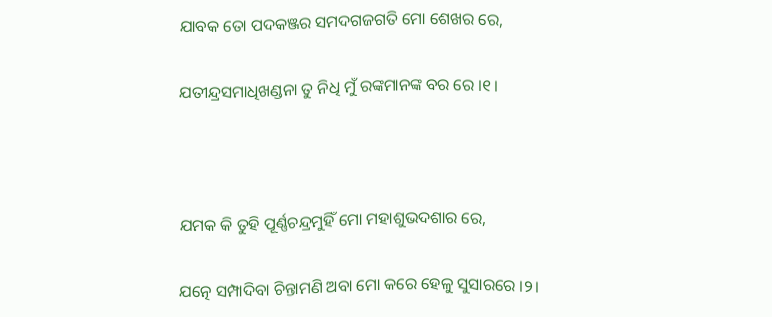ଯାବକ ତୋ ପଦକଞ୍ଜର ସମଦଗଜଗତି ମୋ ଶେଖର ରେ,

ଯତୀନ୍ଦ୍ରସମାଧିଖଣ୍ଡନା ତୁ ନିଧି ମୁଁ ରଙ୍କମାନଙ୍କ ବର ରେ ।୧।



ଯମକ କି ତୁହି ପୂର୍ଣ୍ଣଚନ୍ଦ୍ରମୁହିଁ ମୋ ମହାଶୁଭଦଶାର ରେ,

ଯତ୍ନେ ସମ୍ପାଦିବା ଚିନ୍ତାମଣି ଅବା ମୋ କରେ ହେଳୁ ସୁସାରରେ ।୨।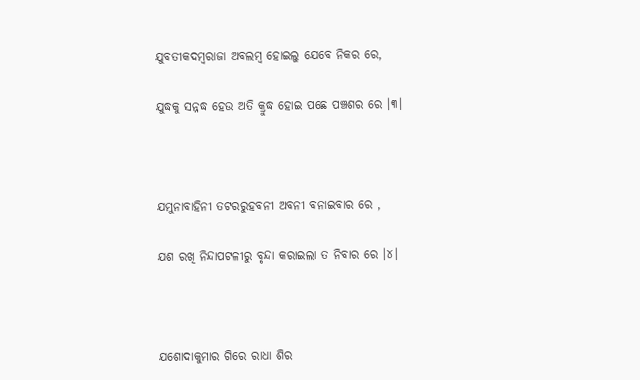ଯୁବତୀକଦମ୍ବରାଜା ଅବଲମ୍ବ ହୋଇଲୁ ଯେବେ ନିକର ରେ,

ଯୁଦ୍ଧକୁ ସନ୍ନଦ୍ଧ ହେଉ ଅତି କ୍ରୁଦ୍ଧ ହୋଇ ପଛେ ପଞ୍ଚଶର ରେ ।୩।



ଯମୁନାବାହିନୀ ତଟରରୁହବନୀ ଅବନୀ ବନାଇବାର ରେ ,

ଯଶ ରଖି ନିନ୍ଦାପଟଳୀରୁ ବୃନ୍ଦା କରାଇଲା ତ ନିବାର ରେ ।୪।



ଯଶୋଦାକୁମାର ଗିରେ ରାଧା ଶିର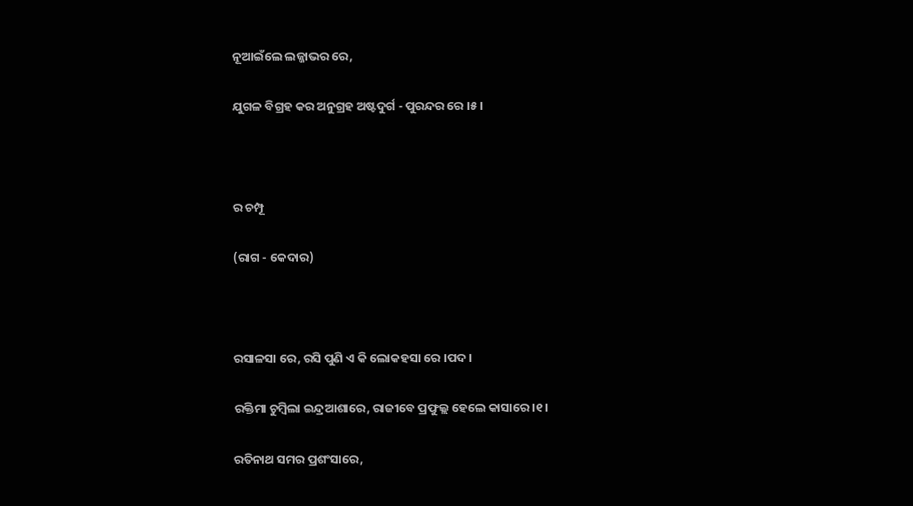ନୂଆଇଁଲେ ଲଜ୍ଜାଭର ରେ,

ଯୁଗଳ ବିଗ୍ରହ କର ଅନୁଗ୍ରହ ଅଷ୍ଟଦୁର୍ଗ - ପୁରନ୍ଦର ରେ ।୫।



ର ଚମ୍ପୂ

(ରାଗ - କେଦାର)



ରସାଳସା ରେ, ରସି ପୁଣି ଏ କି ଲୋକହସା ରେ ।ପଦ।

ରକ୍ତିମା ଚୁମ୍ବିଲା ଇନ୍ଦ୍ରଆଶାରେ, ରାଜୀବେ ପ୍ରଫୁଲ୍ଲ ହେଲେ କାସାରେ ।୧।

ରତିନାଥ ସମର ପ୍ରଶଂସାରେ,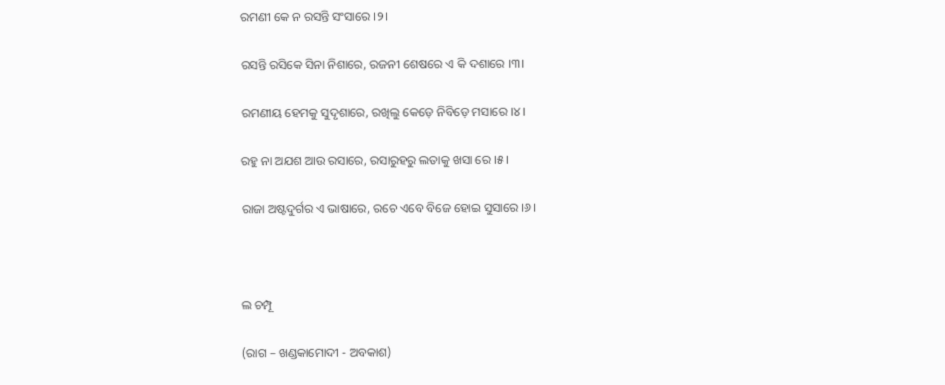ରମଣୀ କେ ନ ରସନ୍ତି ସଂସାରେ ।୨।

ରସନ୍ତି ରସିକେ ସିନା ନିଶାରେ, ରଜନୀ ଶେଷରେ ଏ କି ଦଶାରେ ।୩।

ରମଣୀୟ ହେମକୁ ସୁଦୃଶାରେ, ରଖିଲୁ କେଡ଼େ ନିବିଡ଼େ ମସାରେ ।୪।

ରହୁ ନା ଅଯଶ ଆଉ ରସାରେ, ରସାରୁହରୁ ଲତାକୁ ଖସା ରେ ।୫।

ରାଜା ଅଷ୍ଟଦୁର୍ଗର ଏ ଭାଷାରେ, ରଚେ ଏବେ ବିଜେ ହୋଇ ସୁସାରେ ।୬।



ଲ ଚମ୍ପୂ

(ରାଗ – ଖଣ୍ଡକାମୋଦୀ - ଅବକାଶ)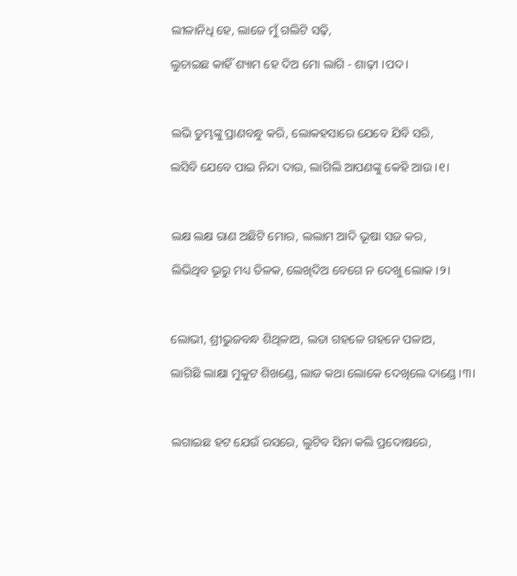ଲୀଳାନିଧି ହେ, ଲାଜେ ମୁଁ ଗଲିଟି ସଢ଼ି,

ଲୁଚାଇଛ କାହିଁ ଶ୍ୟାମ ହେ ଦିଅ ମୋ ଲାଗି - ଶାଢ଼ୀ ।ପଦ।



ଲଭି ତୁମ୍ଭଙ୍କୁ ପ୍ରାଣବନ୍ଧୁ କରି, ଲୋକହସାରେ ଯେବେ ଯିବି ସରି,

ଲସିବି ଯେବେ ପାଇ ନିନ୍ଦା ଦାଉ, ଲାଗିଲି ଆପଣଙ୍କୁ କେହି ଆଉ ।୧।



ଲକ୍ଷ ଲକ୍ଷ ରାଣ ଅଛିଟି ମୋର, ଲଲାମ ଆଦି ଭୂଷା ସଜ କର,

ଲିଭିଥିବ ଭୂରୁ ମଧ୍ୟ ତିଳକ, ଲେଖିଦିଅ ବେଗେ ନ ଦେଖୁ ଲୋକ ।୨।



ଲୋଭୀ, ଶ୍ରୀଭୁଜବନ୍ଧ ଶିଥିଳାଅ, ଲତା ଗହଳେ ଗହନେ ପଳାଅ,

ଲାଗିଛି ଲାକ୍ଷା ମୁକୁଟ ଶିଖଣ୍ଡେ, ଲାଜ କଥା ଲୋକେ ଦେଖିଲେ ଦାଣ୍ଡେ ।୩।



ଲଗାଇଛ ହଟ ଯେଉଁ ରସରେ, ଲୁଟିବ ସିନା କଲି ପ୍ରଦୋଷରେ,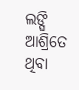ଲଙ୍ଘି ଆଶ୍ରିତେ ଥିବା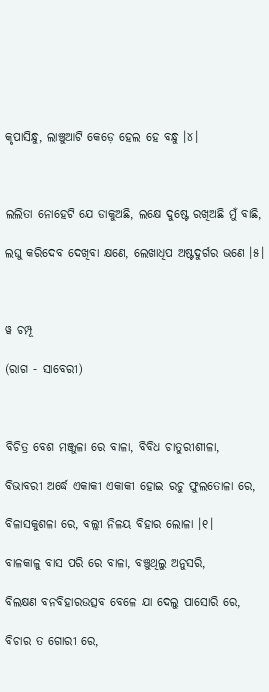କୃପାସିନ୍ଧୁ, ଲାଞ୍ଚୁଆଟି କେଡ଼େ ହେଲ ହେ ବନ୍ଧୁ ।୪।



ଲଲିତା ନୋହେଟି ଯେ ଡାକୁଅଛି, ଲକ୍ଷେ ଦୁଷ୍ଟେ ରଖିଅଛି ମୁଁ ବାଛି,

ଲଘୁ କରିଦେବ ଦେଖିବା କ୍ଷଣେ, ଲେଖାଧିପ ଅଷ୍ଟଦୁର୍ଗର ଭଣେ ।୫।



ୱ ଚମ୍ପୂ

(ରାଗ - ସାବେରୀ)



ବିଚିତ୍ର ବେଶ ମଞ୍ଜୁଳା ରେ ବାଳା, ବିବିଧ ଚାତୁରୀଶୀଳା,

ବିଭାବରୀ ଅର୍ଦ୍ଧେ ଏକାକୀ ଏକାକୀ ହୋଇ ରଚୁ ଫୁଲତୋଳା ରେ,

ବିଳାସକୁଶଳା ରେ, ବଲ୍ଲୀ ନିଳୟ ବିହାର ଲୋଳା ।୧।

ବାଳକାଳୁ ବାସ ପରି ରେ ବାଳା, ବଞ୍ଚୁଥିଲୁ ଅନୁସରି,

ବିଲକ୍ଷଣ ବନବିହାରଉତ୍ସବ ବେଳେ ଯା ଦେଲୁ ପାସୋରି ରେ,

ବିଚାର ତ ଗୋରୀ ରେ,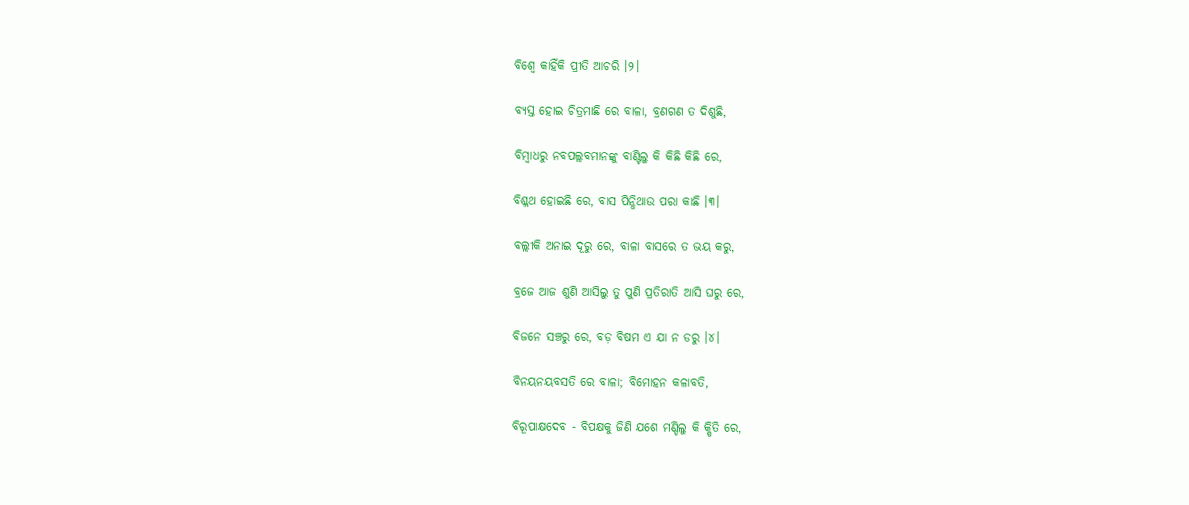ବିଶ୍ଵେ କାହିଁକି ପ୍ରୀତି ଆଚରି ।୨।

ବ୍ୟସ୍ତ ହୋଇ ଚିତ୍ରମାଛି ରେ ବାଳା, ବ୍ରଣଗଣ ତ ଦିଶୁଛି,

ବିମ୍ବାଧରୁ ନବପଲ୍ଲବମାନଙ୍କୁ ବାଣ୍ଟିଲୁ କି କିଛି କିଛି ରେ,

ବିଶ୍ଳଥ ହୋଇଛି ରେ, ବାସ ପିନ୍ଧିଥାଉ ପରା କାଛି ।୩।

ବଲ୍ଲୀକି ଅନାଇ ଦୂରୁ ରେ, ବାଳା ବାସରେ ତ ଭୟ କରୁ,

ବ୍ରଜେ ଆଜ ଶୁଣି ଆସିଲୁ ତୁ ପୁଣି ପ୍ରତିରାତି ଆସି ଘରୁ ରେ,

ବିଜନେ ସଞ୍ଚରୁ ରେ, ବଡ଼ ବିଷମ ଏ ଯା ନ ଡରୁ ।୪।

ବିନୟନୟବସତି ରେ ବାଳା; ବିମୋହନ କଳାବତି,

ବିରୂପାକ୍ଷଦେବ - ବିପକ୍ଷକୁ ଜିଣି ଯଶେ ମଣ୍ଡିଲୁ କି କ୍ଷିତି ରେ,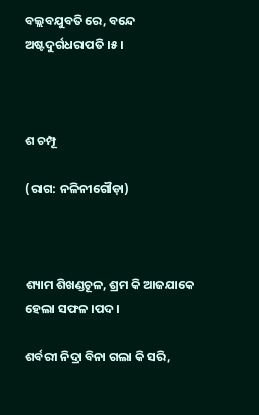ବଲ୍ଲବଯୁବତି ରେ, ବନ୍ଦେ ଅଷ୍ଟଦୁର୍ଗଧରାପତି ।୫।



ଶ ଚମ୍ପୂ

(ରାଗ: ନଳିନୀଗୌଡ଼ା)



ଶ୍ୟାମ ଶିଖଣ୍ଡଚୂଳ, ଶ୍ରମ କି ଆଜଯାକେ ହେଲା ସଫଳ ।ପଦ।

ଶର୍ବରୀ ନିଦ୍ରା ବିନା ଗଲା କି ସରି,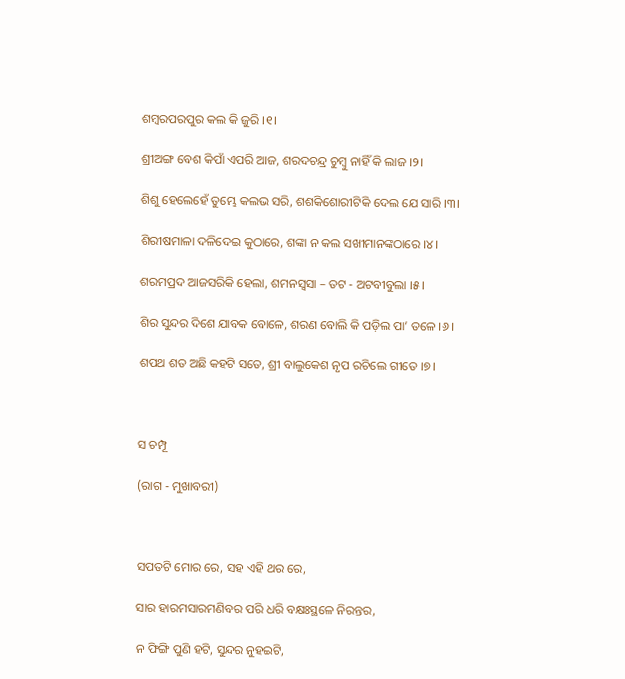ଶମ୍ବରପରପୁର କଲ କି ଜୁରି ।୧।

ଶ୍ରୀଅଙ୍ଗ ବେଶ କିପାଁ ଏପରି ଆଜ, ଶରଦଚନ୍ଦ୍ର ଚୁମ୍ବୁ ନାହିଁ କି ଲାଜ ।୨।

ଶିଶୁ ହେଲେହେଁ ତୁମ୍ଭେ କଲଭ ସରି, ଶଶକିଶୋରୀଟିକି ଦେଲ ଯେ ସାରି ।୩।

ଶିରୀଷମାଳା ଦଳିଦେଇ କୁଠାରେ, ଶଙ୍କା ନ କଲ ସଖୀମାନଙ୍କଠାରେ ।୪।

ଶରମପ୍ରଦ ଆଜସରିକି ହେଲା, ଶମନସ୍ଵସା – ତଟ - ଅଟବୀବୁଲା ।୫।

ଶିର ସୁନ୍ଦର ଦିଶେ ଯାବକ ବୋଳେ, ଶରଣ ବୋଲି କି ପଡ଼ିଲ ପା’ ତଳେ ।୬।

ଶପଥ ଶତ ଅଛି କହଟି ସତେ, ଶ୍ରୀ ବାଲୁକେଶ ନୃପ ରଚିଲେ ଗୀତେ ।୭।



ସ ଚମ୍ପୂ

(ରାଗ - ମୁଖାବରୀ)



ସପତଟି ମୋର ରେ, ସହ ଏହି ଥର ରେ,

ସାର ହାରମସାରମଣିବର ପରି ଧରି ବକ୍ଷଃସ୍ଥଳେ ନିରନ୍ତର,

ନ ଫିଙ୍ଗି ପୁଣି ହଟି, ସୁନ୍ଦର ନୁହଇଟି,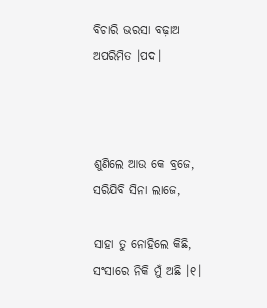ବିଚାରି ଭରସା ବଢ଼ାଅ ଅପରିମିତ ।ପଦ।



ଶୁଣିଲେ ଆଉ କେ ବ୍ରଜେ, ସରିଯିବି ସିନା ଲାଜେ,

ସାହା ତୁ ନୋହିଲେ କିଛି, ସଂସାରେ ନିକି ମୁଁ ଅଛି ।୧।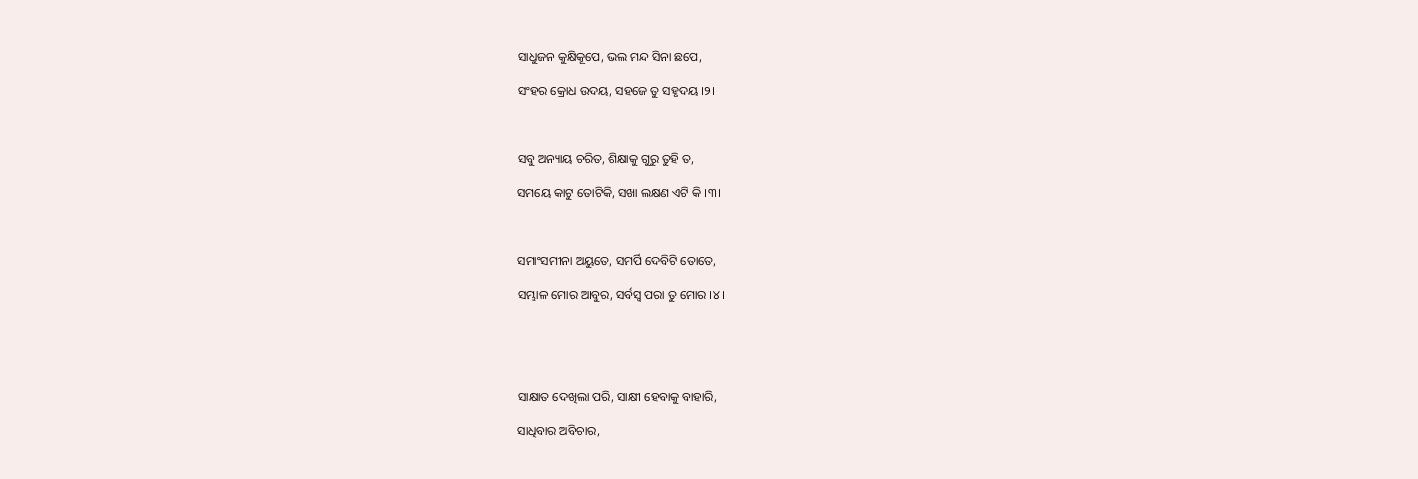ସାଧୁଜନ କୁକ୍ଷିକୂପେ, ଭଲ ମନ୍ଦ ସିନା ଛପେ,

ସଂହର କ୍ରୋଧ ଉଦୟ, ସହଜେ ତୁ ସହୃଦୟ ।୨।



ସବୁ ଅନ୍ୟାୟ ଚରିତ, ଶିକ୍ଷାକୁ ଗୁରୁ ତୁହି ତ,

ସମୟେ କାଟୁ ତୋଟିକି, ସଖା ଲକ୍ଷଣ ଏଟି କି ।୩।



ସମାଂସମୀନା ଅୟୁତେ, ସମର୍ପି ଦେବିଟି ତୋତେ,

ସମ୍ଭାଳ ମୋର ଆବୁର, ସର୍ବସ୍ଵ ପରା ତୁ ମୋର ।୪।





ସାକ୍ଷାତ ଦେଖିଲା ପରି, ସାକ୍ଷୀ ହେବାକୁ ବାହାରି,

ସାଧିବାର ଅବିଚାର,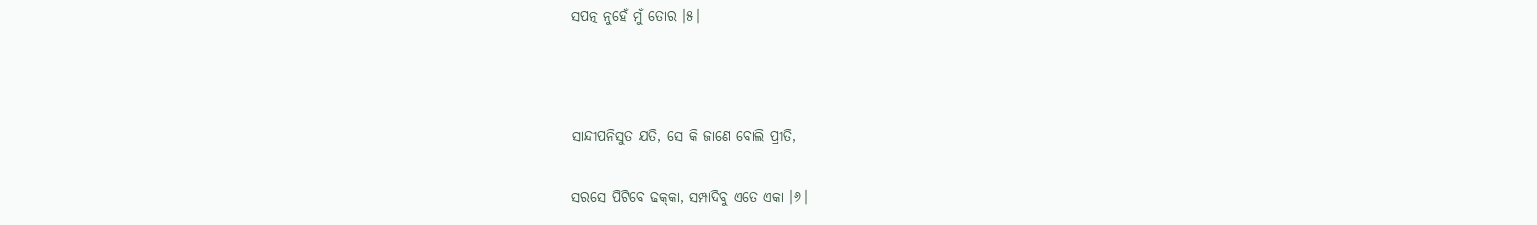ସପତ୍ନ ନୁହେଁ ମୁଁ ତୋର ।୫।



ସାନ୍ଦୀପନିସୁତ ଯତି, ସେ କି ଜାଣେ ବୋଲି ପ୍ରୀତି,

ସରସେ ପିଟିବେ ଢକ୍‌କା, ସମ୍ପାଦିବୁ ଏତେ ଏକା ।୬।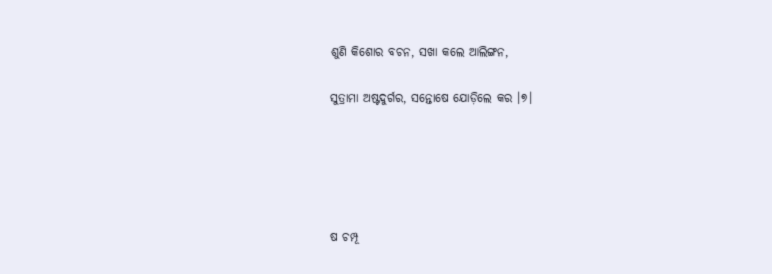ଶୁଣି କିଶୋର ବଚନ, ସଖା କଲେ ଆଲିଙ୍ଗନ,

ସୁତ୍ରାମା ଅଷ୍ଟଦୁର୍ଗର, ସନ୍ତୋଷେ ଯୋଡ଼ିଲେ କର ।୭।





ଷ ଚମ୍ପୂ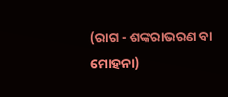(ରାଗ - ଶଙ୍କରାଭରଣ ବା ମୋହନା)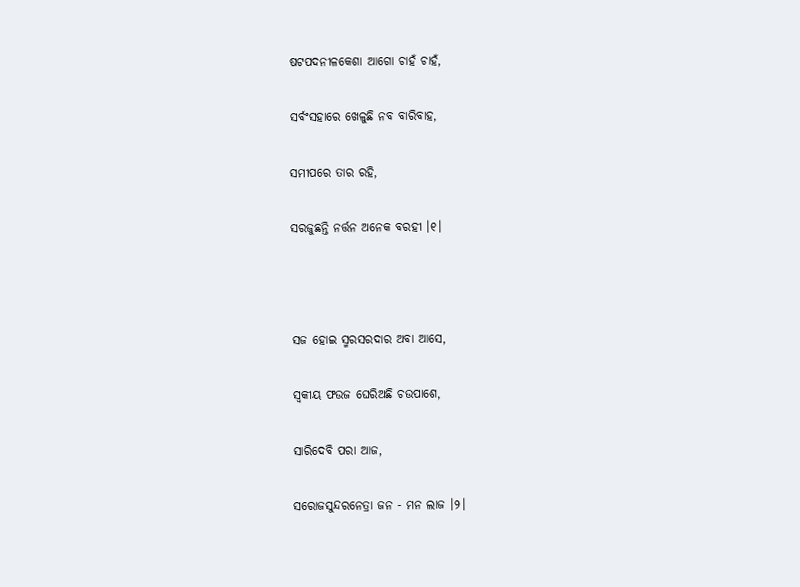ଷଟପଦନୀଳକେଶା ଆଗୋ ଚାହଁ ଚାହଁ,

ସର୍ବଂସହାରେ ଖେଳୁଛି ନବ ବାରିବାହ,

ସମୀପରେ ତାର ରହି,

ସରଜୁଛନ୍ତି ନର୍ତ୍ତନ ଅନେକ ବରହୀ ।୧।



ସଜ ହୋଇ ସ୍ମରସରଦାର ଅବା ଆସେ,

ସ୍ଵକୀୟ ଫଉଜ ଘେରିଅଛି ଚଉପାଶେ,

ସାରିଦେବି ପରା ଆଜ,

ସରୋଜସୁନ୍ଦରନେତ୍ରା ଜନ - ମନ ଲାଜ ।୨।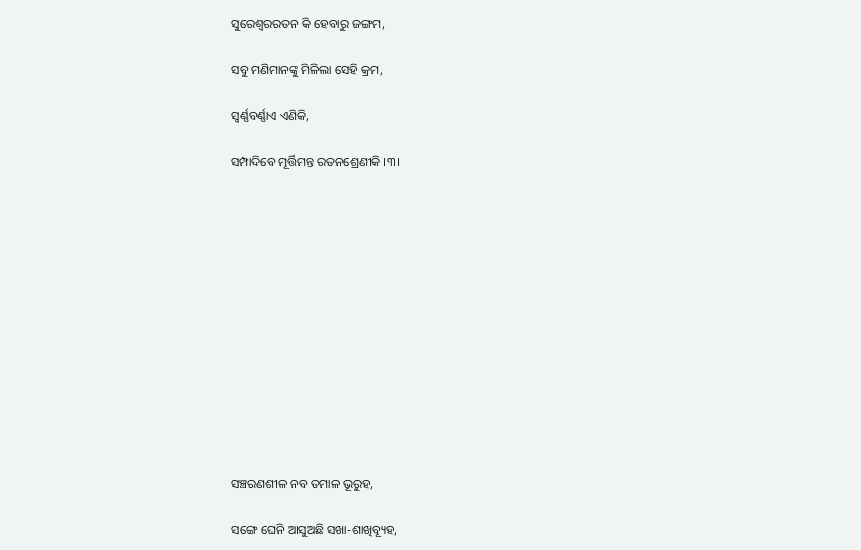ସୁରେଶ୍ଵରରତନ କି ହେବାରୁ ଜଙ୍ଗମ,

ସବୁ ମଣିମାନଙ୍କୁ ମିଳିଲା ସେହି କ୍ରମ,

ସ୍ୱର୍ଣ୍ଣବର୍ଣ୍ଣାଏ ଏଣିକି,

ସମ୍ପାଦିବେ ମୂର୍ତ୍ତିମନ୍ତ ରତନଶ୍ରେଣୀକି ।୩।













ସଞ୍ଚରଣଶୀଳ ନବ ତମାଳ ଭୂରୁହ,

ସଙ୍ଗେ ଘେନି ଆସୁଅଛି ସଖା-ଶାଖିବ୍ୟୂହ,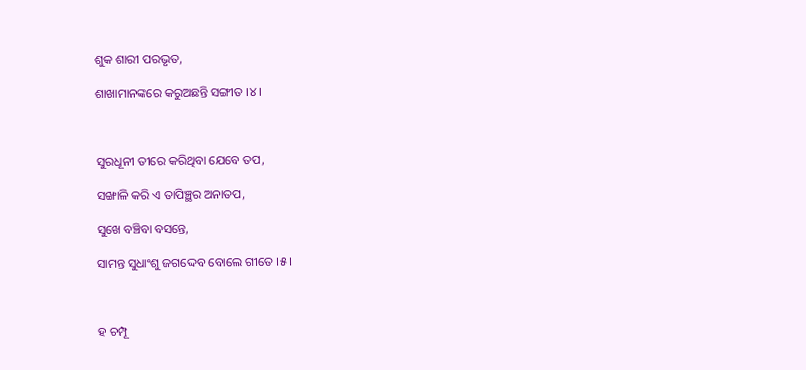ଶୁକ ଶାରୀ ପରଭୃତ,

ଶାଖାମାନଙ୍କରେ କରୁଅଛନ୍ତି ସଙ୍ଗୀତ ।୪।



ସୁରଧୂନୀ ତୀରେ କରିଥିବା ଯେବେ ତପ,

ସଙ୍ଖାଳି କରି ଏ ତାପିଞ୍ଛର ଅନାତପ,

ସୁଖେ ବଞ୍ଚିବା ବସନ୍ତେ,

ସାମନ୍ତ ସୁଧାଂଶୁ ଜଗଦ୍ଦେବ ବୋଲେ ଗୀତେ ।୫।



ହ ଚମ୍ପୂ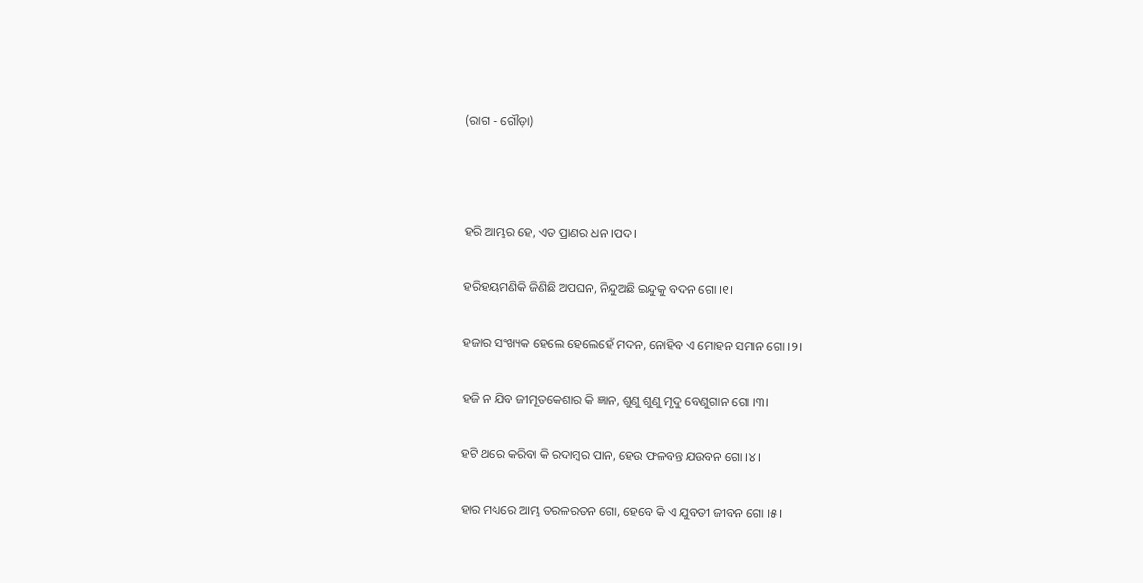(ରାଗ - ଗୌଡ଼ା)



ହରି ଆମ୍ଭର ହେ, ଏତ ପ୍ରାଣର ଧନ ।ପଦ।

ହରିହୟମଣିକି ଜିଣିଛି ଅପଘନ, ନିନ୍ଦୁଅଛି ଇନ୍ଦୁକୁ ବଦନ ଗୋ ।୧।

ହଜାର ସଂଖ୍ୟକ ହେଲେ ହେଲେହେଁ ମଦନ, ନୋହିବ ଏ ମୋହନ ସମାନ ଗୋ ।୨।

ହଜି ନ ଯିବ ଜୀମୂତକେଶାର କି ଜ୍ଞାନ, ଶୁଣୁ ଶୁଣୁ ମୃଦୁ ବେଣୁଗାନ ଗୋ ।୩।

ହଟି ଥରେ କରିବା କି ରଦାମ୍ବର ପାନ, ହେଉ ଫଳବନ୍ତ ଯଉବନ ଗୋ ।୪।

ହାର ମଧ୍ୟରେ ଆମ୍ଭ ତରଳରତନ ଗୋ, ହେବେ କି ଏ ଯୁବତୀ ଜୀବନ ଗୋ ।୫।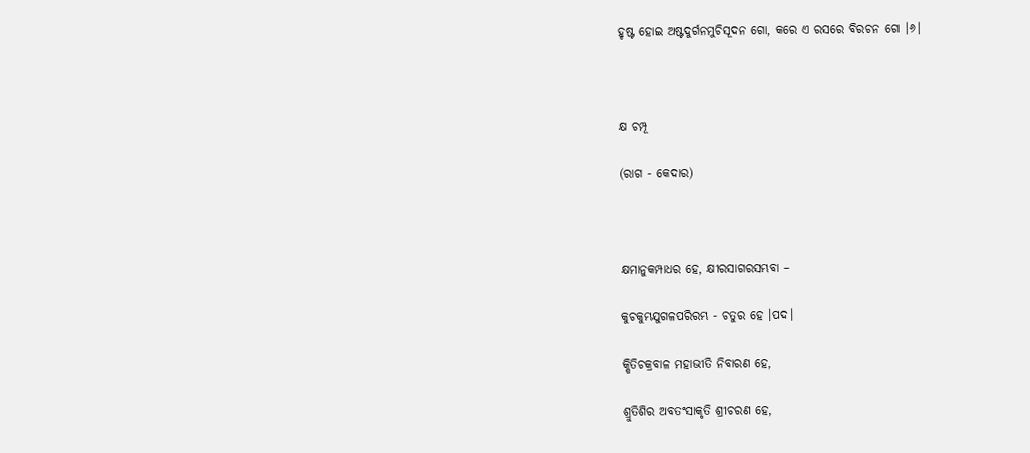ହୃଷ୍ଟ ହୋଇ ଅଷ୍ଟଦୁର୍ଗନମୁଚିସୂଦନ ଗୋ, କରେ ଏ ରସରେ ବିରଚନ ଗୋ ।୬।



କ୍ଷ ଚମ୍ପୂ

(ରାଗ - କେଦାର)



କ୍ଷମାନୁକମ୍ପାଧର ହେ, କ୍ଷୀରସାଗରସମ୍ଭବା –

କୁଚକୁମ୍ଭଯୁଗଳପରିରମ୍ଭ - ଚତୁର ହେ ।ପଦ।

କ୍ଷିତିଚକ୍ରବାଳ ମହାଭୀତି ନିବାରଣ ହେ,

ଶ୍ରୁତିଶିର ଅବତଂସାକୃତି ଶ୍ରୀଚରଣ ହେ,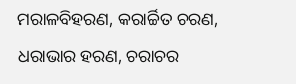ମରାଳବିହରଣ, କରାର୍ଚ୍ଚିତ ଚରଣ, ଧରାଭାର ହରଣ, ଚରାଚର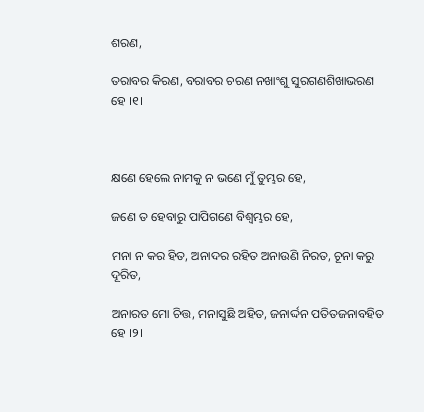ଶରଣ,

ତରାବର କିରଣ, ବରାବର ଚରଣ ନଖାଂଶୁ ସୁରଗଣଶିଖାଭରଣ ହେ ।୧।



କ୍ଷଣେ ହେଲେ ନାମକୁ ନ ଭଣେ ମୁଁ ତୁମ୍ଭର ହେ,

ଜଣେ ତ ହେବାରୁ ପାପିଗଣେ ବିଶ୍ଵମ୍ଭର ହେ,

ମନା ନ କର ହିତ, ଅନାଦର ରହିତ ଅନାଉଣି ନିରତ, ଚୂନା କରୁ ଦୂରିତ,

ଅନାରତ ମୋ ଚିତ୍ତ, ମନାସୁଛି ଅହିତ, ଜନାର୍ଦ୍ଦନ ପତିତଜନାବହିତ ହେ ।୨।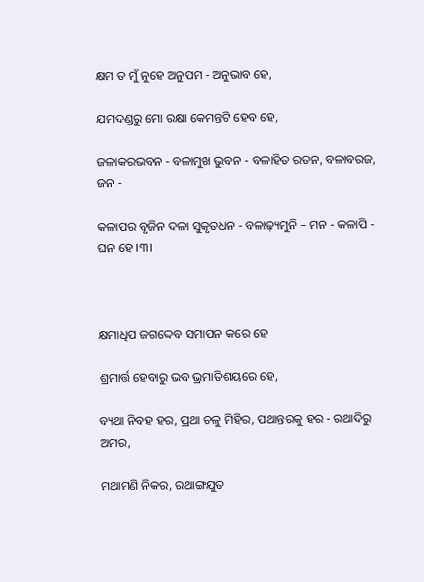କ୍ଷମ ତ ମୁଁ ନୁହେ ଅନୁପମ - ଅନୁଭାବ ହେ,

ଯମଦଣ୍ଡରୁ ମୋ ରକ୍ଷା କେମନ୍ତଟି ହେବ ହେ,

ଜଳାକରଭବନ - ବଳାମୁଖ ଭୁବନ - ବଳାହିତ ରତନ, ବଳାବରଜ, ଜନ -

କଳାପର ବୃଜିନ ଦଳା ସୁକୃତଧନ - ବଳାଢ଼୍ୟମୁନି – ମନ - କଳାପି - ଘନ ହେ ।୩।



କ୍ଷମାଧିପ ଜଗଦ୍ଦେବ ସମାପନ କରେ ହେ

ଶ୍ରମାର୍ତ୍ତ ହେବାରୁ ଭବ ଭ୍ରମାତିଶୟରେ ହେ,

ବ୍ୟଥା ନିବହ ହର, ପ୍ରଥା ଚଳୁ ମିହିର, ପଥାନ୍ତରକୁ ହର - ରଥାଦିରୁ ଅମର,

ମଥାମଣି ନିକର, ରଥାଙ୍ଗଯୁତ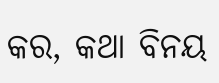କର, କଥା ବିନୟ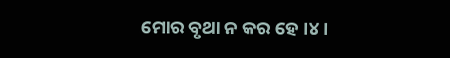ମୋର ବୃଥା ନ କର ହେ ।୪।